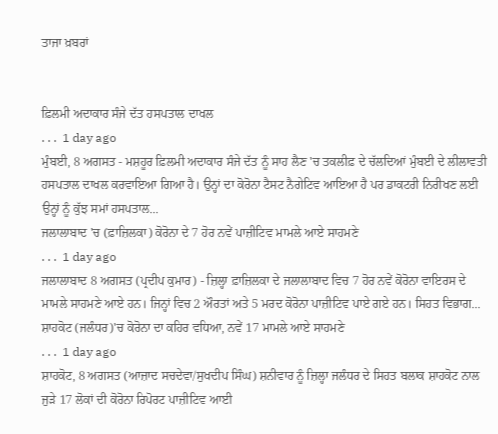ਤਾਜਾ ਖ਼ਬਰਾਂ


ਫ਼ਿਲਮੀ ਅਦਾਕਾਰ ਸੰਜੇ ਦੱਤ ਹਸਪਤਾਲ ਦਾਖਲ
. . .  1 day ago
ਮੁੰਬਈ, 8 ਅਗਸਤ - ਮਸ਼ਹੂਰ ਫ਼ਿਲਮੀ ਅਦਾਕਾਰ ਸੰਜੇ ਦੱਤ ਨੂੰ ਸਾਹ ਲੈਣ 'ਚ ਤਕਲੀਫ਼ ਦੇ ਚੱਲਦਿਆਂ ਮੁੰਬਈ ਦੇ ਲੀਲਾਵਤੀ ਹਸਪਤਾਲ ਦਾਖਲ ਕਰਵਾਇਆ ਗਿਆ ਹੈ। ਉਨ੍ਹਾਂ ਦਾ ਕੋਰੋਨਾ ਟੈਸਟ ਨੈਗੇਟਿਵ ਆਇਆ ਹੈ ਪਰ ਡਾਕਟਰੀ ਨਿਰੀਖਣ ਲਈ ਉਨ੍ਹਾਂ ਨੂੰ ਕੁੱਝ ਸਮਾਂ ਹਸਪਤਾਲ...
ਜਲਾਲਾਬਾਦ 'ਚ (ਫ਼ਾਜ਼ਿਲਕਾ) ਕੋਰੋਨਾ ਦੇ 7 ਹੋਰ ਨਵੇਂ ਪਾਜ਼ੀਟਿਵ ਮਾਮਲੇ ਆਏ ਸਾਹਮਣੇ
. . .  1 day ago
ਜਲਾਲਾਬਾਦ 8 ਅਗਸਤ (ਪ੍ਰਦੀਪ ਕੁਮਾਰ) - ਜ਼ਿਲ੍ਹਾ ਫ਼ਾਜ਼ਿਲਕਾ ਦੇ ਜਲਾਲਾਬਾਦ ਵਿਚ 7 ਹੋਰ ਨਵੇਂ ਕੋਰੋਨਾ ਵਾਇਰਸ ਦੇ ਮਾਮਲੇ ਸਾਹਮਣੇ ਆਏ ਹਨ। ਜਿਨ੍ਹਾਂ ਵਿਚ 2 ਔਰਤਾਂ ਅਤੇ 5 ਮਰਦ ਕੋਰੋਨਾ ਪਾਜ਼ੀਟਿਵ ਪਾਏ ਗਏ ਹਨ। ਸਿਹਤ ਵਿਭਾਗ...
ਸ਼ਾਹਕੋਟ (ਜਲੰਧਰ)'ਚ ਕੋਰੋਨਾ ਦਾ ਕਹਿਰ ਵਧਿਆ, ਨਵੇਂ 17 ਮਾਮਲੇ ਆਏ ਸਾਹਮਣੇ
. . .  1 day ago
ਸ਼ਾਹਕੋਟ, 8 ਅਗਸਤ (ਆਜ਼ਾਦ ਸਚਦੇਵਾ/ਸੁਖਦੀਪ ਸਿੰਘ) ਸ਼ਨੀਵਾਰ ਨੂੰ ਜ਼ਿਲ੍ਹਾ ਜਲੰਧਰ ਦੇ ਸਿਹਤ ਬਲਾਕ ਸ਼ਾਹਕੋਟ ਨਾਲ ਜੁੜੇ 17 ਲੋਕਾਂ ਦੀ ਕੋਰੋਨਾ ਰਿਪੋਰਟ ਪਾਜ਼ੀਟਿਵ ਆਈ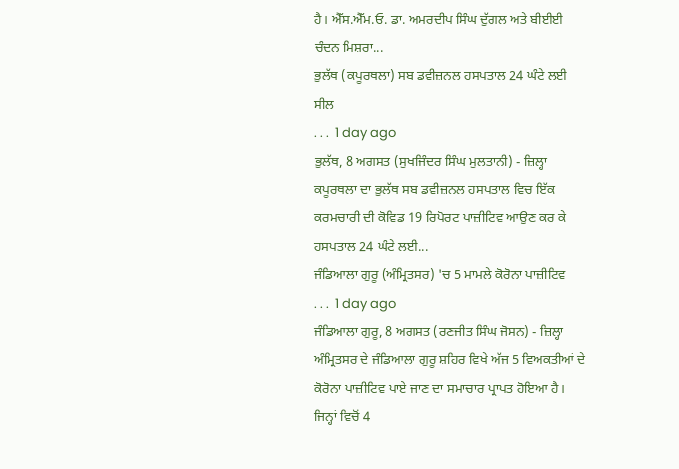ਹੈ। ਐੱਸ.ਐੱਮ.ਓ. ਡਾ. ਅਮਰਦੀਪ ਸਿੰਘ ਦੁੱਗਲ ਅਤੇ ਬੀਈਈ ਚੰਦਨ ਮਿਸ਼ਰਾ...
ਭੁਲੱਥ (ਕਪੂਰਥਲਾ) ਸਬ ਡਵੀਜ਼ਨਲ ਹਸਪਤਾਲ 24 ਘੰਟੇ ਲਈ ਸੀਲ
. . .  1 day ago
ਭੁਲੱਥ, 8 ਅਗਸਤ (ਸੁਖਜਿੰਦਰ ਸਿੰਘ ਮੁਲਤਾਨੀ) - ਜ਼ਿਲ੍ਹਾ ਕਪੂਰਥਲਾ ਦਾ ਭੁਲੱਥ ਸਬ ਡਵੀਜ਼ਨਲ ਹਸਪਤਾਲ ਵਿਚ ਇੱਕ ਕਰਮਚਾਰੀ ਦੀ ਕੋਵਿਡ 19 ਰਿਪੋਰਟ ਪਾਜ਼ੀਟਿਵ ਆਉਣ ਕਰ ਕੇ ਹਸਪਤਾਲ 24 ਘੰਟੇ ਲਈ...
ਜੰਡਿਆਲਾ ਗੁਰੂ (ਅੰਮ੍ਰਿਤਸਰ) 'ਚ 5 ਮਾਮਲੇ ਕੋਰੋਨਾ ਪਾਜ਼ੀਟਿਵ
. . .  1 day ago
ਜੰਡਿਆਲਾ ਗੁਰੂ, 8 ਅਗਸਤ (ਰਣਜੀਤ ਸਿੰਘ ਜੋਸਨ) - ਜ਼ਿਲ੍ਹਾ ਅੰਮ੍ਰਿਤਸਰ ਦੇ ਜੰਡਿਆਲਾ ਗੁਰੂ ਸ਼ਹਿਰ ਵਿਖੇ ਅੱਜ 5 ਵਿਅਕਤੀਆਂ ਦੇ ਕੋਰੋਨਾ ਪਾਜ਼ੀਟਿਵ ਪਾਏ ਜਾਣ ਦਾ ਸਮਾਚਾਰ ਪ੍ਰਾਪਤ ਹੋਇਆ ਹੈ। ਜਿਨ੍ਹਾਂ ਵਿਚੋਂ 4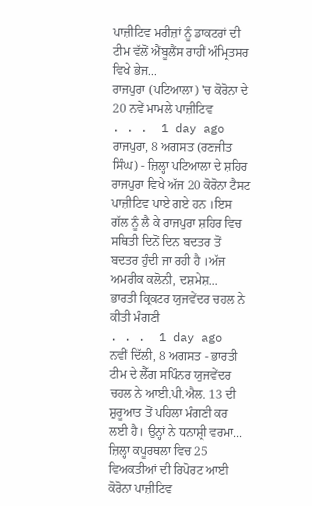ਪਾਜ਼ੀਟਿਵ ਮਰੀਜ਼ਾਂ ਨੂੰ ਡਾਕਟਰਾਂ ਦੀ ਟੀਮ ਵੱਲੋਂ ਐਂਬੂਲੈਂਸ ਰਾਹੀਂ ਅੰਮ੍ਰਿਤਸਰ ਵਿਖੇ ਭੇਜ...
ਰਾਜਪੁਰਾ (ਪਟਿਆਲਾ) 'ਚ ਕੋਰੋਨਾ ਦੇ 20 ਨਵੇਂ ਮਾਮਲੇ ਪਾਜ਼ੀਟਿਵ
. . .  1 day ago
ਰਾਜਪੁਰਾ, 8 ਅਗਸਤ (ਰਣਜੀਤ ਸਿੰਘ) - ਜ਼ਿਲ੍ਹਾ ਪਟਿਆਲਾ ਦੇ ਸ਼ਹਿਰ ਰਾਜਪੁਰਾ ਵਿਖੇ ਅੱਜ 20 ਕੋਰੋਨਾ ਟੈਸਟ ਪਾਜ਼ੀਟਿਵ ਪਾਏ ਗਏ ਹਨ ।ਇਸ ਗੱਲ ਨੂੰ ਲੈ ਕੇ ਰਾਜਪੁਰਾ ਸ਼ਹਿਰ ਵਿਚ ਸਥਿਤੀ ਦਿਨੋਂ ਦਿਨ ਬਦਤਰ ਤੋਂ ਬਦਤਰ ਹੁੰਦੀ ਜਾ ਰਹੀ ਹੈ ।ਅੱਜ ਅਮਰੀਕ ਕਲੋਨੀ, ਦਸ਼ਮੇਸ਼...
ਭਾਰਤੀ ਕ੍ਰਿਕਟਰ ਯੁਜਵੇਂਦਰ ਚਹਲ ਨੇ ਕੀਤੀ ਮੰਗਣੀ
. . .  1 day ago
ਨਵੀਂ ਦਿੱਲੀ, 8 ਅਗਸਤ - ਭਾਰਤੀ ਟੀਮ ਦੇ ਲੈੱਗ ਸਪਿੰਨਰ ਯੁਜਵੇਂਦਰ ਚਹਲ ਨੇ ਆਈ.ਪੀ.ਐਲ. 13 ਦੀ ਸ਼ੁਰੂਆਤ ਤੋਂ ਪਹਿਲਾ ਮੰਗਣੀ ਕਰ ਲਈ ਹੈ। ਉਨ੍ਹਾਂ ਨੇ ਧਨਾਸ਼੍ਰੀ ਵਰਮਾ...
ਜ਼ਿਲ੍ਹਾ ਕਪੂਰਥਲਾ ਵਿਚ 25 ਵਿਅਕਤੀਆਂ ਦੀ ਰਿਪੋਰਟ ਆਈ ਕੋਰੋਨਾ ਪਾਜ਼ੀਟਿਵ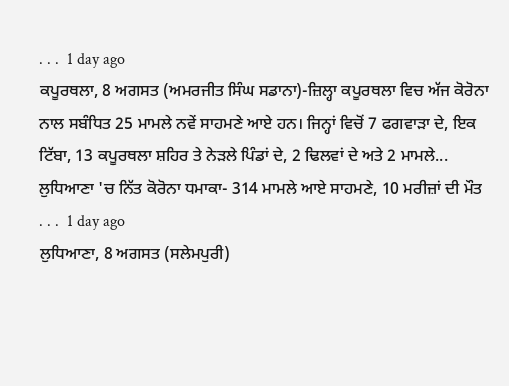. . .  1 day ago
ਕਪੂਰਥਲਾ, 8 ਅਗਸਤ (ਅਮਰਜੀਤ ਸਿੰਘ ਸਡਾਨਾ)-ਜ਼ਿਲ੍ਹਾ ਕਪੂਰਥਲਾ ਵਿਚ ਅੱਜ ਕੋਰੋਨਾ ਨਾਲ ਸਬੰਧਿਤ 25 ਮਾਮਲੇ ਨਵੇਂ ਸਾਹਮਣੇ ਆਏ ਹਨ। ਜਿਨ੍ਹਾਂ ਵਿਚੋਂ 7 ਫਗਵਾੜਾ ਦੇ, ਇਕ ਟਿੱਬਾ, 13 ਕਪੂਰਥਲਾ ਸ਼ਹਿਰ ਤੇ ਨੇੜਲੇ ਪਿੰਡਾਂ ਦੇ, 2 ਢਿਲਵਾਂ ਦੇ ਅਤੇ 2 ਮਾਮਲੇ...
ਲੁਧਿਆਣਾ 'ਚ ਨਿੱਤ ਕੋਰੋਨਾ ਧਮਾਕਾ- 314 ਮਾਮਲੇ ਆਏ ਸਾਹਮਣੇ, 10 ਮਰੀਜ਼ਾਂ ਦੀ ਮੌਤ
. . .  1 day ago
ਲੁਧਿਆਣਾ, 8 ਅਗਸਤ (ਸਲੇਮਪੁਰੀ)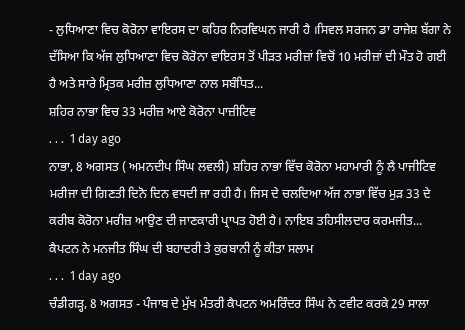- ਲੁਧਿਆਣਾ ਵਿਚ ਕੋਰੋਨਾ ਵਾਇਰਸ ਦਾ ਕਹਿਰ ਨਿਰਵਿਘਨ ਜਾਰੀ ਹੈ ।ਸਿਵਲ ਸਰਜਨ ਡਾ ਰਾਜੇਸ਼ ਬੱਗਾ ਨੇ ਦੱਸਿਆ ਕਿ ਅੱਜ ਲੁਧਿਆਣਾ ਵਿਚ ਕੋਰੋਨਾ ਵਾਇਰਸ ਤੋਂ ਪੀੜਤ ਮਰੀਜ਼ਾਂ ਵਿਚੋਂ 10 ਮਰੀਜ਼ਾਂ ਦੀ ਮੌਤ ਹੋ ਗਈ ਹੈ ਅਤੇ ਸਾਰੇ ਮ੍ਰਿਤਕ ਮਰੀਜ਼ ਲੁਧਿਆਣਾ ਨਾਲ ਸਬੰਧਿਤ...
ਸ਼ਹਿਰ ਨਾਭਾ ਵਿਚ 33 ਮਰੀਜ਼ ਆਏ ਕੋਰੋਨਾ ਪਾਜ਼ੀਟਿਵ
. . .  1 day ago
ਨਾਭਾ, 8 ਅਗਸਤ ( ਅਮਨਦੀਪ ਸਿੰਘ ਲਵਲੀ) ਸ਼ਹਿਰ ਨਾਭਾ ਵਿੱਚ ਕੋਰੋਨਾ ਮਹਾਮਾਰੀ ਨੂੰ ਲੈ ਪਾਜੀਟਿਵ ਮਰੀਜਾ ਦੀ ਗਿਣਤੀ ਦਿਨੋ ਦਿਨ ਵਧਦੀ ਜਾ ਰਹੀ ਹੈ। ਜਿਸ ਦੇ ਚਲਦਿਆ ਅੱਜ ਨਾਭਾ ਵਿੱਚ ਮੁੜ 33 ਦੇ ਕਰੀਬ ਕੋਰੋਨਾ ਮਰੀਜ਼ ਆਉਣ ਦੀ ਜਾਣਕਾਰੀ ਪ੍ਰਾਪਤ ਹੋਈ ਹੈ। ਨਾਇਬ ਤਹਿਸੀਲਦਾਰ ਕਰਮਜੀਤ...
ਕੈਪਟਨ ਨੇ ਮਨਜੀਤ ਸਿੰਘ ਦੀ ਬਹਾਦਰੀ ਤੇ ਕੁਰਬਾਨੀ ਨੂੰ ਕੀਤਾ ਸਲਾਮ
. . .  1 day ago
ਚੰਡੀਗੜ੍ਹ, 8 ਅਗਸਤ - ਪੰਜਾਬ ਦੇ ਮੁੱਖ ਮੰਤਰੀ ਕੈਪਟਨ ਅਮਰਿੰਦਰ ਸਿੰਘ ਨੇ ਟਵੀਟ ਕਰਕੇ 29 ਸਾਲਾ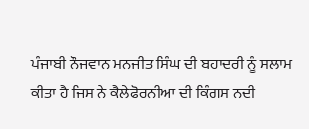ਪੰਜਾਬੀ ਨੌਜਵਾਨ ਮਨਜੀਤ ਸਿੰਘ ਦੀ ਬਹਾਦਰੀ ਨੂੰ ਸਲਾਮ ਕੀਤਾ ਹੈ ਜਿਸ ਨੇ ਕੈਲੇਫੋਰਨੀਆ ਦੀ ਕਿੰਗਸ ਨਦੀ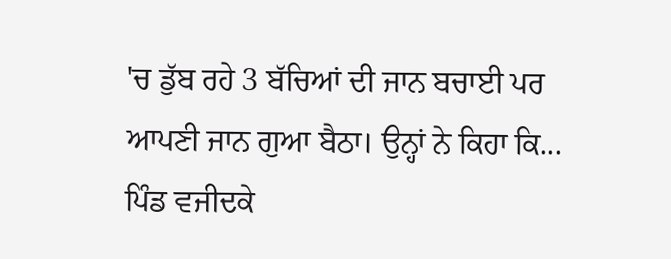'ਚ ਡੁੱਬ ਰਹੇ 3 ਬੱਚਿਆਂ ਦੀ ਜਾਨ ਬਚਾਈ ਪਰ ਆਪਣੀ ਜਾਨ ਗੁਆ ਬੈਠਾ। ਉਨ੍ਹਾਂ ਨੇ ਕਿਹਾ ਕਿ...
ਪਿੰਡ ਵਜੀਦਕੇ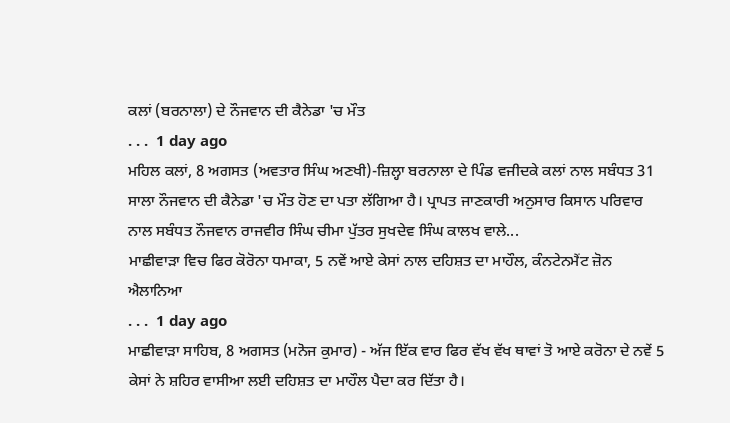ਕਲਾਂ (ਬਰਨਾਲਾ) ਦੇ ਨੌਜਵਾਨ ਦੀ ਕੈਨੇਡਾ 'ਚ ਮੌਤ
. . .  1 day ago
ਮਹਿਲ ਕਲਾਂ, 8 ਅਗਸਤ (ਅਵਤਾਰ ਸਿੰਘ ਅਣਖੀ)-ਜ਼ਿਲ੍ਹਾ ਬਰਨਾਲਾ ਦੇ ਪਿੰਡ ਵਜੀਦਕੇ ਕਲਾਂ ਨਾਲ ਸਬੰਧਤ 31 ਸਾਲਾ ਨੌਜਵਾਨ ਦੀ ਕੈਨੇਡਾ 'ਚ ਮੌਤ ਹੋਣ ਦਾ ਪਤਾ ਲੱਗਿਆ ਹੈ। ਪ੍ਰਾਪਤ ਜਾਣਕਾਰੀ ਅਨੁਸਾਰ ਕਿਸਾਨ ਪਰਿਵਾਰ ਨਾਲ ਸਬੰਧਤ ਨੌਜਵਾਨ ਰਾਜਵੀਰ ਸਿੰਘ ਚੀਮਾ ਪੁੱਤਰ ਸੁਖਦੇਵ ਸਿੰਘ ਕਾਲਖ ਵਾਲੇ...
ਮਾਛੀਵਾੜਾ ਵਿਚ ਫਿਰ ਕੋਰੋਨਾ ਧਮਾਕਾ, 5 ਨਵੇਂ ਆਏ ਕੇਸਾਂ ਨਾਲ ਦਹਿਸ਼ਤ ਦਾ ਮਾਹੌਲ, ਕੰਨਟੇਨਮੈਂਟ ਜ਼ੋਨ ਐਲਾਨਿਆ
. . .  1 day ago
ਮਾਛੀਵਾੜਾ ਸਾਹਿਬ, 8 ਅਗਸਤ (ਮਨੋਜ ਕੁਮਾਰ) - ਅੱਜ ਇੱਕ ਵਾਰ ਫਿਰ ਵੱਖ ਵੱਖ ਥਾਵਾਂ ਤੋ ਆਏ ਕਰੋਨਾ ਦੇ ਨਵੇਂ 5 ਕੇਸਾਂ ਨੇ ਸ਼ਹਿਰ ਵਾਸੀਆ ਲਈ ਦਹਿਸ਼ਤ ਦਾ ਮਾਹੌਲ ਪੈਦਾ ਕਰ ਦਿੱਤਾ ਹੈ।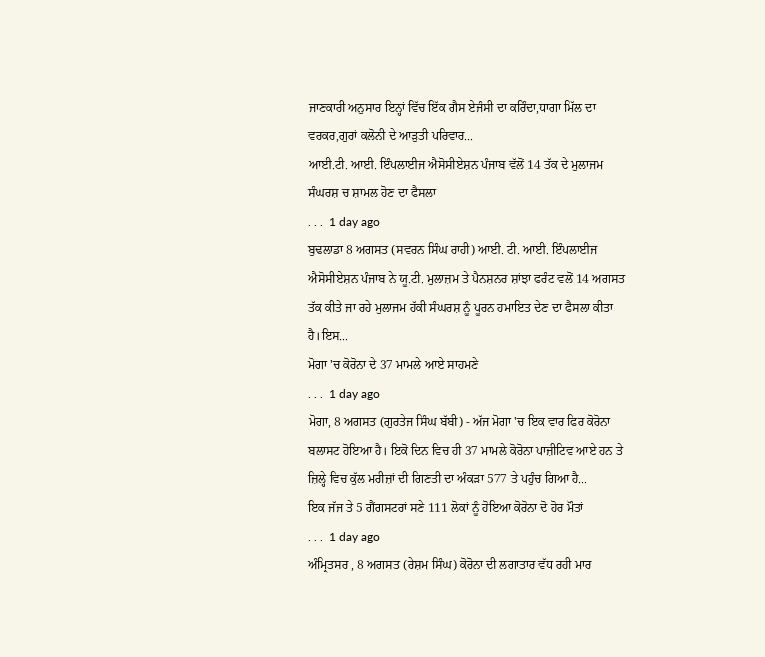ਜਾਣਕਾਰੀ ਅਨੁਸਾਰ ਇਨ੍ਹਾਂ ਵਿੱਚ ਇੱਕ ਗੈਸ ਏਜੰਸੀ ਦਾ ਕਰਿੰਦਾ,ਧਾਗਾ ਮਿੱਲ ਦਾ ਵਰਕਰ,ਗੁਰਾਂ ਕਲੋਨੀ ਦੇ ਆੜੁਤੀ ਪਰਿਵਾਰ...
ਆਈ.ਟੀ. ਆਈ. ਇੰਪਲਾਈਜ ਐਸੋਸੀਏਸ਼ਨ ਪੰਜਾਬ ਵੱਲੋਂ 14 ਤੱਕ ਦੇ ਮੁਲਾਜਮ ਸੰਘਰਸ਼ ਚ ਸ਼ਾਮਲ ਹੋਣ ਦਾ ਫੈਸਲਾ
. . .  1 day ago
ਬੁਢਲਾਡਾ 8 ਅਗਸਤ (ਸਵਰਨ ਸਿੰਘ ਰਾਹੀ) ਆਈ. ਟੀ. ਆਈ. ਇੰਪਲਾਈਜ ਐਸੋਸੀਏਸ਼ਨ ਪੰਜਾਬ ਨੇ ਯੂ.ਟੀ. ਮੁਲਾਜ਼ਮ ਤੇ ਪੈਨਸ਼ਨਰ ਸ਼ਾਂਝਾ ਫਰੰਟ ਵਲੋਂ 14 ਅਗਸਤ ਤੱਕ ਕੀਤੇ ਜਾ ਰਹੇ ਮੁਲਾਜਮ ਹੱਕੀ ਸੰਘਰਸ਼ ਨੂੰ ਪੂਰਨ ਹਮਾਇਤ ਦੇਣ ਦਾ ਫੈਸਲਾ ਕੀਤਾ ਹੈ।ਇਸ...
ਮੋਗਾ 'ਚ ਕੋਰੋਨਾ ਦੇ 37 ਮਾਮਲੇ ਆਏ ਸਾਹਮਣੇ
. . .  1 day ago
ਮੋਗਾ, 8 ਅਗਸਤ (ਗੁਰਤੇਜ ਸਿੰਘ ਬੱਬੀ) - ਅੱਜ ਮੋਗਾ 'ਚ ਇਕ ਵਾਰ ਫਿਰ ਕੋਰੋਨਾ ਬਲਾਸਟ ਹੋਇਆ ਹੈ। ਇਕੋ ਦਿਨ ਵਿਚ ਹੀ 37 ਮਾਮਲੇ ਕੋਰੋਨਾ ਪਾਜ਼ੀਟਿਵ ਆਏ ਹਨ ਤੇ ਜ਼ਿਲ੍ਹੇ ਵਿਚ ਕੁੱਲ ਮਰੀਜ਼ਾਂ ਦੀ ਗਿਣਤੀ ਦਾ ਅੰਕੜਾ 577 ਤੇ ਪਹੁੰਚ ਗਿਆ ਹੈ...
ਇਕ ਜੱਜ ਤੇ 5 ਗੈਂਗਸਟਰਾਂ ਸਣੇ 111 ਲੋਕਾਂ ਨੂੰ ਹੋਇਆ ਕੋਰੋਨਾ ਦੋ ਹੋਰ ਮੌਤਾਂ
. . .  1 day ago
ਅੰਮ੍ਰਿਤਸਰ , 8 ਅਗਸਤ (ਰੇਸ਼ਮ ਸਿੰਘ) ਕੋਰੋਨਾ ਦੀ ਲਗਾਤਾਰ ਵੱਧ ਰਹੀ ਮਾਰ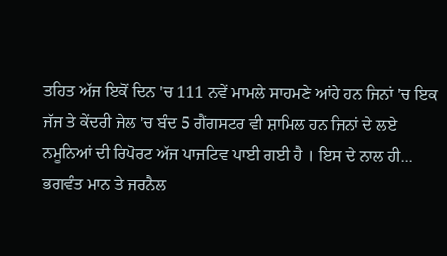ਤਹਿਤ ਅੱਜ ਇਕੋਂ ਦਿਨ 'ਚ 111 ਨਵੇਂ ਮਾਮਲੇ ਸਾਹਮਣੇ ਆਂਹੇ ਹਨ ਜਿਨਾਂ 'ਚ ਇਕ ਜੱਜ ਤੇ ਕੇਂਦਰੀ ਜੇਲ 'ਚ ਬੰਦ 5 ਗੈਂਗਸਟਰ ਵੀ ਸ਼ਾਮਿਲ ਹਨ ਜਿਨਾਂ ਦੇ ਲਏ ਨਮੂਨਿਆਂ ਦੀ ਰਿਪੋਰਟ ਅੱਜ ਪਾਜਟਿਵ ਪਾਈ ਗਈ ਹੈ । ਇਸ ਦੇ ਨਾਲ ਹੀ...
ਭਗਵੰਤ ਮਾਨ ਤੇ ਜਰਨੈਲ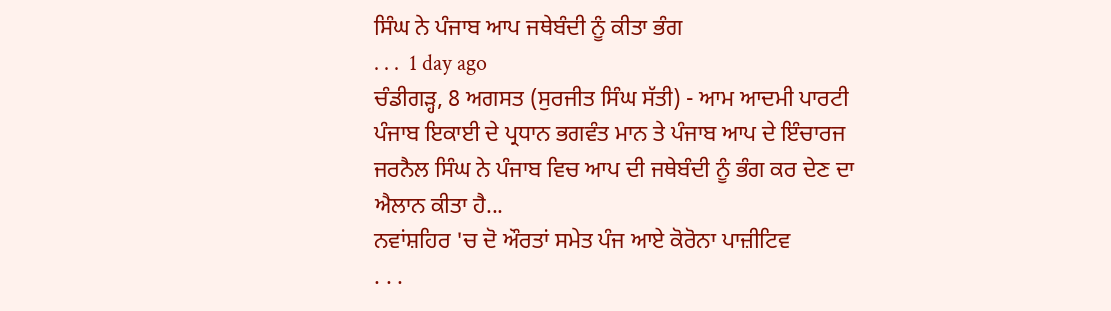ਸਿੰਘ ਨੇ ਪੰਜਾਬ ਆਪ ਜਥੇਬੰਦੀ ਨੂੰ ਕੀਤਾ ਭੰਗ
. . .  1 day ago
ਚੰਡੀਗੜ੍ਹ, 8 ਅਗਸਤ (ਸੁਰਜੀਤ ਸਿੰਘ ਸੱਤੀ) - ਆਮ ਆਦਮੀ ਪਾਰਟੀ ਪੰਜਾਬ ਇਕਾਈ ਦੇ ਪ੍ਰਧਾਨ ਭਗਵੰਤ ਮਾਨ ਤੇ ਪੰਜਾਬ ਆਪ ਦੇ ਇੰਚਾਰਜ ਜਰਨੈਲ ਸਿੰਘ ਨੇ ਪੰਜਾਬ ਵਿਚ ਆਪ ਦੀ ਜਥੇਬੰਦੀ ਨੂੰ ਭੰਗ ਕਰ ਦੇਣ ਦਾ ਐਲਾਨ ਕੀਤਾ ਹੈ...
ਨਵਾਂਸ਼ਹਿਰ 'ਚ‌‌‌ ਦੋ ਔਰਤਾਂ ਸਮੇਤ ਪੰਜ ਆਏ ਕੋਰੋਨਾ ਪਾਜ਼ੀਟਿਵ
. . .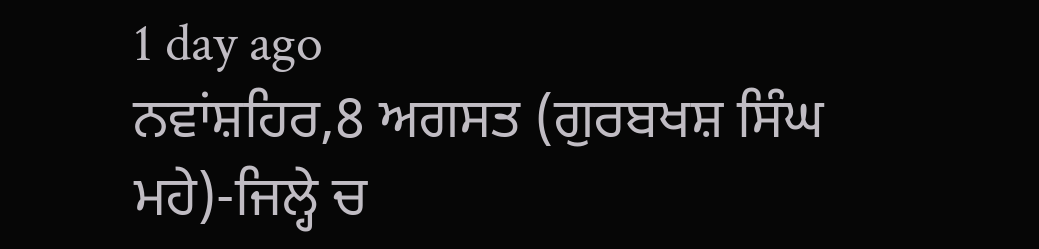1 day ago
ਨਵਾਂਸ਼ਹਿਰ,8 ਅਗਸਤ (ਗੁਰਬਖਸ਼ ਸਿੰਘ ਮਹੇ)-ਜਿਲ੍ਹੇ ਚ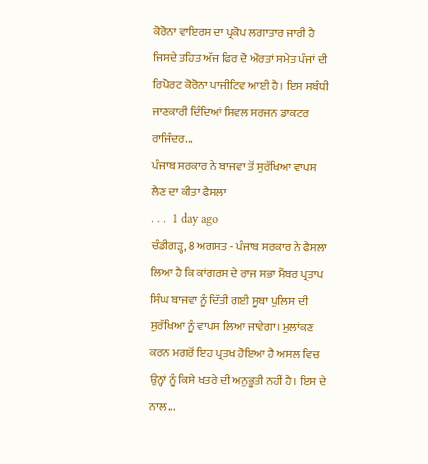ਕੋਰੋਨਾ ਵਾਇਰਸ ਦਾ ਪ੍ਰਕੋਪ ਲਗਾਤਾਰ ਜਾਰੀ ਹੈ ਜਿਸਦੇ ਤਹਿਤ ਅੱਜ ਫਿਰ ਦੋ ਔਰਤਾਂ ਸਮੇਤ ਪੰਜਾਂ ਦੀ ਰਿਪੋਰਟ ਕੋਰੋਨਾ ਪਾਜੀਟਿਵ ਆਈ ਹੈ। ਇਸ ਸਬੰਧੀ ਜਾਣਕਾਰੀ ਦਿੰਦਿਆਂ ਸਿਵਲ ਸਰਜਨ ਡਾਕਟਰ ਰਾਜਿੰਦਰ...
ਪੰਜਾਬ ਸਰਕਾਰ ਨੇ ਬਾਜਵਾ ਤੋਂ ਸੁਰੱਖਿਆ ਵਾਪਸ ਲੈਣ ਦਾ ਕੀਤਾ ਫੈਸਲਾ
. . .  1 day ago
ਚੰਡੀਗੜ੍ਹ, 8 ਅਗਸਤ - ਪੰਜਾਬ ਸਰਕਾਰ ਨੇ ਫੈਸਲਾ ਲਿਆ ਹੈ ਕਿ ਕਾਂਗਰਸ ਦੇ ਰਾਜ ਸਭਾ ਮੈਂਬਰ ਪ੍ਰਤਾਪ ਸਿੰਘ ਬਾਜਵਾ ਨੂੰ ਦਿੱਤੀ ਗਈ ਸੂਬਾ ਪੁਲਿਸ ਦੀ ਸੁਰੱਖਿਆ ਨੂੰ ਵਾਪਸ ਲਿਆ ਜਾਵੇਗਾ। ਮੁਲਾਂਕਣ ਕਰਨ ਮਗਰੋਂ ਇਹ ਪ੍ਰਤਖ ਹੋਇਆ ਹੈ ਅਸਲ ਵਿਚ ਉਨ੍ਹਾਂ ਨੂੰ ਕਿਸੇ ਖਤਰੇ ਦੀ ਅਨੁਭੂਤੀ ਨਹੀਂ ਹੈ। ਇਸ ਦੇ ਨਾਲ...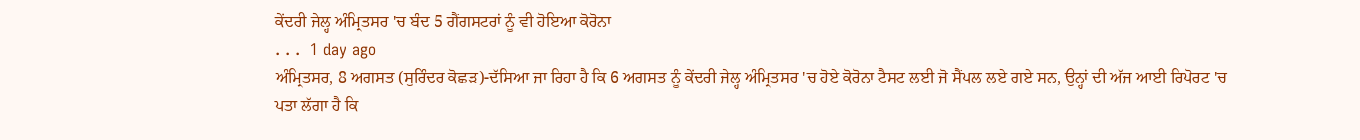ਕੇਂਦਰੀ ਜੇਲ੍ਹ ਅੰਮ੍ਰਿਤਸਰ 'ਚ ਬੰਦ 5 ਗੈਂਗਸਟਰਾਂ ਨੂੰ ਵੀ ਹੋਇਆ ਕੋਰੋਨਾ
. . .  1 day ago
ਅੰਮ੍ਰਿਤਸਰ, 8 ਅਗਸਤ (ਸੁਰਿੰਦਰ ਕੋਛੜ)-ਦੱਸਿਆ ਜਾ ਰਿਹਾ ਹੈ ਕਿ 6 ਅਗਸਤ ਨੂੰ ਕੇਂਦਰੀ ਜੇਲ੍ਹ ਅੰਮ੍ਰਿਤਸਰ 'ਚ ਹੋਏ ਕੋਰੋਨਾ ਟੈਸਟ ਲਈ ਜੋ ਸੈਂਪਲ ਲਏ ਗਏ ਸਨ, ਉਨ੍ਹਾਂ ਦੀ ਅੱਜ ਆਈ ਰਿਪੋਰਟ 'ਚ ਪਤਾ ਲੱਗਾ ਹੈ ਕਿ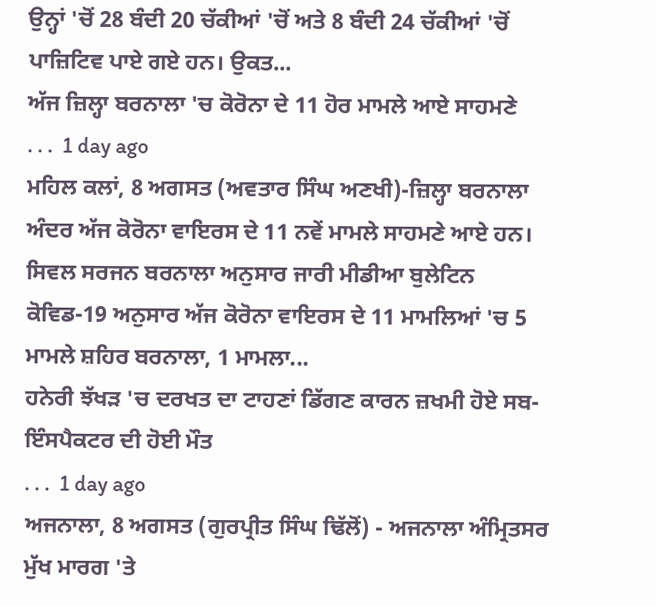ਉਨ੍ਹਾਂ 'ਚੋਂ 28 ਬੰਦੀ 20 ਚੱਕੀਆਂ 'ਚੋਂ ਅਤੇ 8 ਬੰਦੀ 24 ਚੱਕੀਆਂ 'ਚੋਂ ਪਾਜ਼ਿਟਿਵ ਪਾਏ ਗਏ ਹਨ। ਉਕਤ...
ਅੱਜ ਜ਼ਿਲ੍ਹਾ ਬਰਨਾਲਾ 'ਚ ਕੋਰੋਨਾ ਦੇ 11 ਹੋਰ ਮਾਮਲੇ ਆਏ ਸਾਹਮਣੇ
. . .  1 day ago
ਮਹਿਲ ਕਲਾਂ, 8 ਅਗਸਤ (ਅਵਤਾਰ ਸਿੰਘ ਅਣਖੀ)-ਜ਼ਿਲ੍ਹਾ ਬਰਨਾਲਾ ਅੰਦਰ ਅੱਜ ਕੋਰੋਨਾ ਵਾਇਰਸ ਦੇ 11 ਨਵੇਂ ਮਾਮਲੇ ਸਾਹਮਣੇ ਆਏ ਹਨ। ਸਿਵਲ ਸਰਜਨ ਬਰਨਾਲਾ ਅਨੁਸਾਰ ਜਾਰੀ ਮੀਡੀਆ ਬੁਲੇਟਿਨ ਕੋਵਿਡ-19 ਅਨੁਸਾਰ ਅੱਜ ਕੋਰੋਨਾ ਵਾਇਰਸ ਦੇ 11 ਮਾਮਲਿਆਂ 'ਚ 5 ਮਾਮਲੇ ਸ਼ਹਿਰ ਬਰਨਾਲਾ, 1 ਮਾਮਲਾ...
ਹਨੇਰੀ ਝੱਖੜ 'ਚ ਦਰਖਤ ਦਾ ਟਾਹਣਾਂ ਡਿੱਗਣ ਕਾਰਨ ਜ਼ਖਮੀ ਹੋਏ ਸਬ-ਇੰਸਪੈਕਟਰ ਦੀ ਹੋਈ ਮੌਤ
. . .  1 day ago
ਅਜਨਾਲਾ, 8 ਅਗਸਤ (ਗੁਰਪ੍ਰੀਤ ਸਿੰਘ ਢਿੱਲੋਂ) - ਅਜਨਾਲਾ ਅੰਮ੍ਰਿਤਸਰ ਮੁੱਖ ਮਾਰਗ 'ਤੇ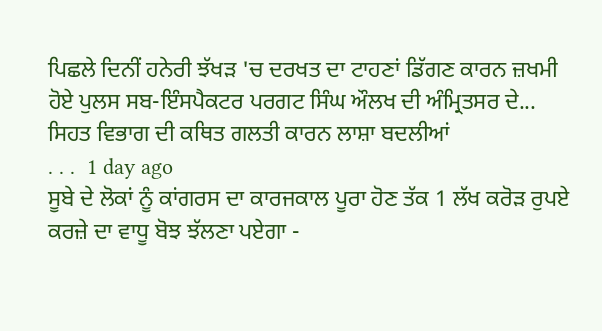ਪਿਛਲੇ ਦਿਨੀਂ ਹਨੇਰੀ ਝੱਖੜ 'ਚ ਦਰਖਤ ਦਾ ਟਾਹਣਾਂ ਡਿੱਗਣ ਕਾਰਨ ਜ਼ਖਮੀ ਹੋਏ ਪੁਲਸ ਸਬ-ਇੰਸਪੈਕਟਰ ਪਰਗਟ ਸਿੰਘ ਔਲਖ ਦੀ ਅੰਮ੍ਰਿਤਸਰ ਦੇ...
ਸਿਹਤ ਵਿਭਾਗ ਦੀ ਕਥਿਤ ਗਲਤੀ ਕਾਰਨ ਲਾਸ਼ਾ ਬਦਲੀਆਂ
. . .  1 day ago
ਸੂਬੇ ਦੇ ਲੋਕਾਂ ਨੂੰ ਕਾਂਗਰਸ ਦਾ ਕਾਰਜਕਾਲ ਪੂਰਾ ਹੋਣ ਤੱਕ 1 ਲੱਖ ਕਰੋੜ ਰੁਪਏ ਕਰਜ਼ੇ ਦਾ ਵਾਧੂ ਬੋਝ ਝੱਲਣਾ ਪਏਗਾ -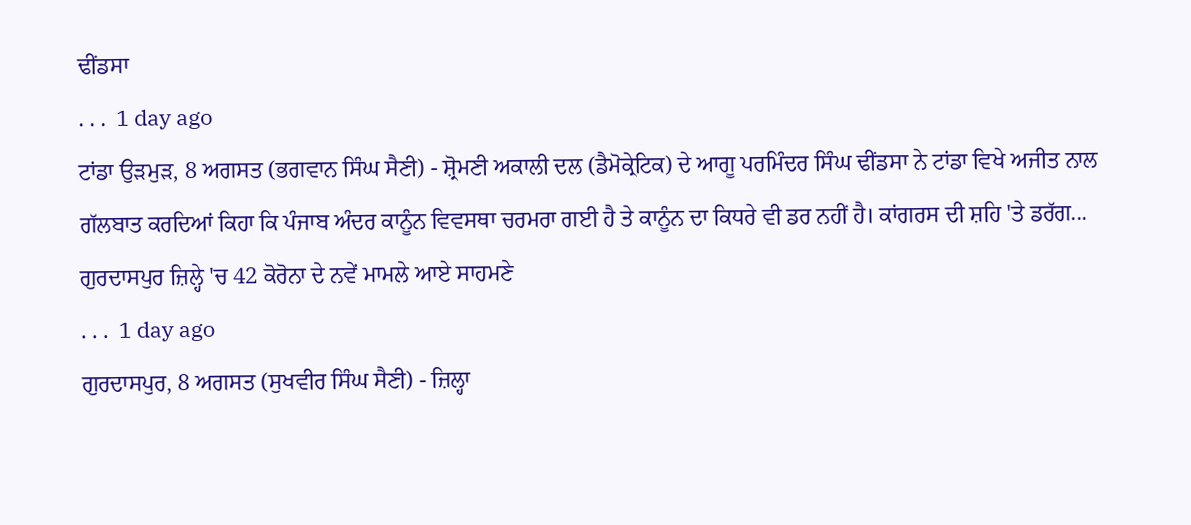ਢੀਂਡਸਾ
. . .  1 day ago
ਟਾਂਡਾ ਉੜਮੁੜ, 8 ਅਗਸਤ (ਭਗਵਾਨ ਸਿੰਘ ਸੈਣੀ) - ਸ਼੍ਰੋਮਣੀ ਅਕਾਲੀ ਦਲ (ਡੈਮੋਕ੍ਰੇਟਿਕ) ਦੇ ਆਗੂ ਪਰਮਿੰਦਰ ਸਿੰਘ ਢੀਂਡਸਾ ਨੇ ਟਾਂਡਾ ਵਿਖੇ ਅਜੀਤ ਨਾਲ ਗੱਲਬਾਤ ਕਰਦਿਆਂ ਕਿਹਾ ਕਿ ਪੰਜਾਬ ਅੰਦਰ ਕਾਨੂੰਨ ਵਿਵਸਥਾ ਚਰਮਰਾ ਗਈ ਹੈ ਤੇ ਕਾਨੂੰਨ ਦਾ ਕਿਧਰੇ ਵੀ ਡਰ ਨਹੀਂ ਹੈ। ਕਾਂਗਰਸ ਦੀ ਸ਼ਹਿ 'ਤੇ ਡਰੱਗ...
ਗੁਰਦਾਸਪੁਰ ਜ਼ਿਲ੍ਹੇ 'ਚ 42 ਕੋਰੋਨਾ ਦੇ ਨਵੇਂ ਮਾਮਲੇ ਆਏ ਸਾਹਮਣੇ
. . .  1 day ago
ਗੁਰਦਾਸਪੁਰ, 8 ਅਗਸਤ (ਸੁਖਵੀਰ ਸਿੰਘ ਸੈਣੀ) - ਜ਼ਿਲ੍ਹਾ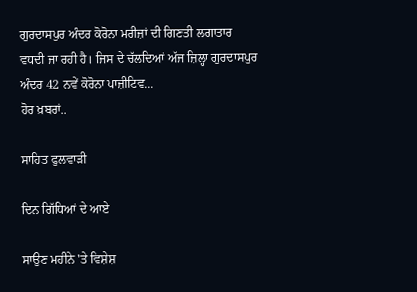ਗੁਰਦਾਸਪੁਰ ਅੰਦਰ ਕੋਰੋਨਾ ਮਰੀਜ਼ਾਂ ਦੀ ਗਿਣਤੀ ਲਗਾਤਾਰ ਵਧਦੀ ਜਾ ਰਹੀ ਹੈ। ਜਿਸ ਦੇ ਚੱਲਦਿਆਂ ਅੱਜ ਜ਼ਿਲ੍ਹਾ ਗੁਰਦਾਸਪੁਰ ਅੰਦਰ 42 ਨਵੇਂ ਕੋਰੋਨਾ ਪਾਜ਼ੀਟਿਵ...
ਹੋਰ ਖ਼ਬਰਾਂ..

ਸਾਹਿਤ ਫੁਲਵਾੜੀ

ਦਿਨ ਗਿੱਧਿਆਂ ਦੇ ਆਏ

ਸਾਉਣ ਮਹੀਨੇ 'ਤੇ ਵਿਸ਼ੇਸ਼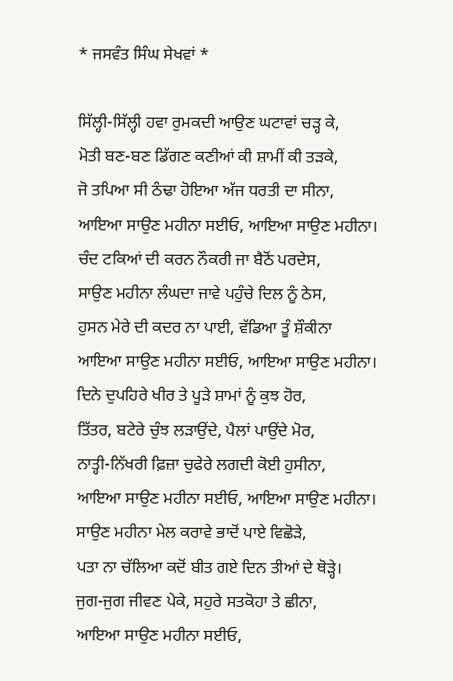* ਜਸਵੰਤ ਸਿੰਘ ਸੇਖਵਾਂ *

ਸਿੱਲ੍ਹੀ-ਸਿੱਲ੍ਹੀ ਹਵਾ ਰੁਮਕਦੀ ਆਉਣ ਘਟਾਵਾਂ ਚੜ੍ਹ ਕੇ,
ਮੋਤੀ ਬਣ-ਬਣ ਡਿੱਗਣ ਕਣੀਆਂ ਕੀ ਸ਼ਾਮੀਂ ਕੀ ਤੜਕੇ,
ਜੋ ਤਪਿਆ ਸੀ ਠੰਢਾ ਹੋਇਆ ਅੱਜ ਧਰਤੀ ਦਾ ਸੀਨਾ,
ਆਇਆ ਸਾਉਣ ਮਹੀਨਾ ਸਈਓ, ਆਇਆ ਸਾਉਣ ਮਹੀਨਾ।
ਚੰਦ ਟਕਿਆਂ ਦੀ ਕਰਨ ਨੌਕਰੀ ਜਾ ਬੈਠੋਂ ਪਰਦੇਸ,
ਸਾਉਣ ਮਹੀਨਾ ਲੰਘਦਾ ਜਾਵੇ ਪਹੁੰਚੇ ਦਿਲ ਨੂੰ ਠੇਸ,
ਹੁਸਨ ਮੇਰੇ ਦੀ ਕਦਰ ਨਾ ਪਾਈ, ਵੱਡਿਆ ਤੂੰ ਸ਼ੌਕੀਨਾ
ਆਇਆ ਸਾਉਣ ਮਹੀਨਾ ਸਈਓ, ਆਇਆ ਸਾਉਣ ਮਹੀਨਾ।
ਦਿਨੇ ਦੁਪਹਿਰੇ ਖੀਰ ਤੇ ਪੂੜੇ ਸ਼ਾਮਾਂ ਨੂੰ ਕੁਝ ਹੋਰ,
ਤਿੱਤਰ, ਬਟੇਰੇ ਚੁੰਝ ਲੜਾਉਂਦੇ, ਪੈਲਾਂ ਪਾਉਂਦੇ ਮੋਰ,
ਨਾਤ੍ਹੀ-ਨਿੱਖਰੀ ਫ਼ਿਜ਼ਾ ਚੁਫੇਰੇ ਲਗਦੀ ਕੋਈ ਹੁਸੀਨਾ,
ਆਇਆ ਸਾਉਣ ਮਹੀਨਾ ਸਈਓ, ਆਇਆ ਸਾਉਣ ਮਹੀਨਾ।
ਸਾਉਣ ਮਹੀਨਾ ਮੇਲ ਕਰਾਵੇ ਭਾਦੋਂ ਪਾਏ ਵਿਛੋੜੇ,
ਪਤਾ ਨਾ ਚੱਲਿਆ ਕਦੋਂ ਬੀਤ ਗਏ ਦਿਨ ਤੀਆਂ ਦੇ ਥੋੜ੍ਹੇ।
ਜੁਗ-ਜੁਗ ਜੀਵਣ ਪੇਕੇ, ਸਹੁਰੇ ਸਤਕੋਹਾ ਤੇ ਛੀਨਾ,
ਆਇਆ ਸਾਉਣ ਮਹੀਨਾ ਸਈਓ,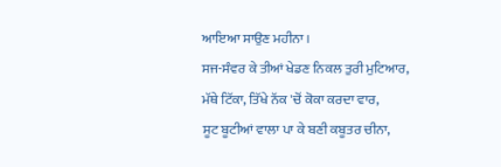ਆਇਆ ਸਾਉਣ ਮਹੀਨਾ।
ਸਜ-ਸੰਵਰ ਕੇ ਤੀਆਂ ਖੇਡਣ ਨਿਕਲ ਤੁਰੀ ਮੁਟਿਆਰ,
ਮੱਥੇ ਟਿੱਕਾ, ਤਿੱਖੇ ਨੱਕ 'ਚੋਂ ਕੋਕਾ ਕਰਦਾ ਵਾਰ,
ਸੂਟ ਬੂਟੀਆਂ ਵਾਲਾ ਪਾ ਕੇ ਬਣੀ ਕਬੂਤਰ ਚੀਨਾ,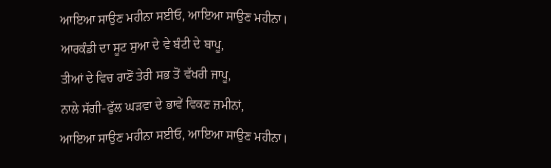ਆਇਆ ਸਾਉਣ ਮਹੀਨਾ ਸਈਓ, ਆਇਆ ਸਾਉਣ ਮਹੀਨਾ।
ਆਰਕੰਡੀ ਦਾ ਸੂਟ ਸੁਆ ਦੇ ਵੇ ਬੰਟੀ ਦੇ ਬਾਪੂ,
ਤੀਆਂ ਦੇ ਵਿਚ ਰਾਣੋਂ ਤੇਰੀ ਸਭ ਤੋਂ ਵੱਖਰੀ ਜਾਪੂ,
ਨਾਲੇ ਸੱਗੀ-ਫੁੱਲ ਘੜਵਾ ਦੇ ਭਾਵੇਂ ਵਿਕਣ ਜ਼ਮੀਨਾਂ,
ਆਇਆ ਸਾਉਣ ਮਹੀਨਾ ਸਈਓ, ਆਇਆ ਸਾਉਣ ਮਹੀਨਾ।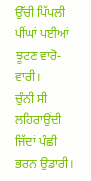ਉੱਚੀ ਪਿੱਪਲੀ ਪੀਂਘਾਂ ਪਈਆਂ ਝੂਟਣ ਵਾਰੋ-ਵਾਰੀ।
ਚੁੰਨੀ ਸੀ ਲਹਿਰਾਉਂਦੀ ਜਿੱਦਾਂ ਪੰਛੀ ਭਰਨ ਉਡਾਰੀ।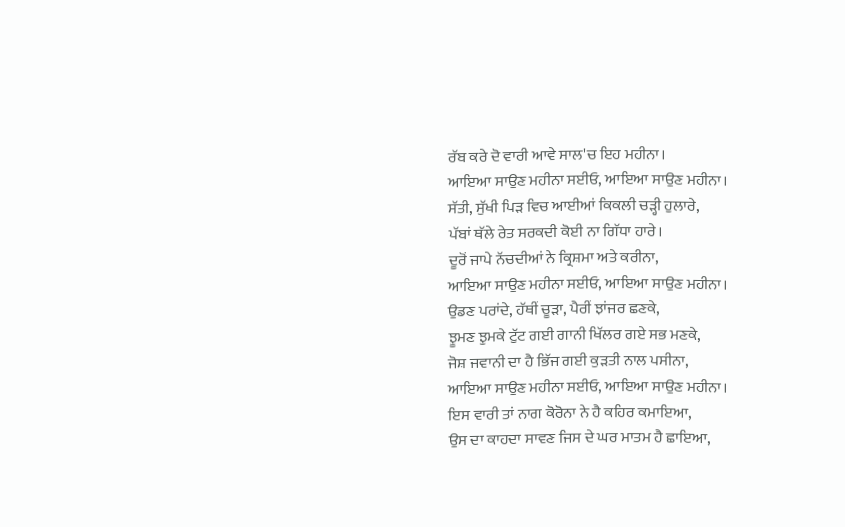ਰੱਬ ਕਰੇ ਦੋ ਵਾਰੀ ਆਵੇ ਸਾਲ'ਚ ਇਹ ਮਹੀਨਾ।
ਆਇਆ ਸਾਉਣ ਮਹੀਨਾ ਸਈਓ, ਆਇਆ ਸਾਉਣ ਮਹੀਨਾ।
ਸੱਤੀ, ਸੁੱਖੀ ਪਿੜ ਵਿਚ ਆਈਆਂ ਕਿਕਲੀ ਚੜ੍ਹੀ ਹੁਲਾਰੇ,
ਪੱਬਾਂ ਥੱਲੇ ਰੇਤ ਸਰਕਦੀ ਕੋਈ ਨਾ ਗਿੱਧਾ ਹਾਰੇ।
ਦੂਰੋਂ ਜਾਪੇ ਨੱਚਦੀਆਂ ਨੇ ਕ੍ਰਿਸ਼ਮਾ ਅਤੇ ਕਰੀਨਾ,
ਆਇਆ ਸਾਉਣ ਮਹੀਨਾ ਸਈਓ, ਆਇਆ ਸਾਉਣ ਮਹੀਨਾ।
ਉਡਣ ਪਰਾਂਦੇ, ਹੱਥੀਂ ਚੂੜਾ, ਪੈਰੀਂ ਝਾਂਜਰ ਛਣਕੇ,
ਝੂਮਣ ਝੁਮਕੇ ਟੁੱਟ ਗਈ ਗਾਨੀ ਖਿੱਲਰ ਗਏ ਸਭ ਮਣਕੇ,
ਜੋਸ਼ ਜਵਾਨੀ ਦਾ ਹੈ ਭਿੱਜ ਗਈ ਕੁੜਤੀ ਨਾਲ ਪਸੀਨਾ,
ਆਇਆ ਸਾਉਣ ਮਹੀਨਾ ਸਈਓ, ਆਇਆ ਸਾਉਣ ਮਹੀਨਾ।
ਇਸ ਵਾਰੀ ਤਾਂ ਨਾਗ ਕੋਰੋਨਾ ਨੇ ਹੈ ਕਹਿਰ ਕਮਾਇਆ,
ਉਸ ਦਾ ਕਾਹਦਾ ਸਾਵਣ ਜਿਸ ਦੇ ਘਰ ਮਾਤਮ ਹੈ ਛਾਇਆ,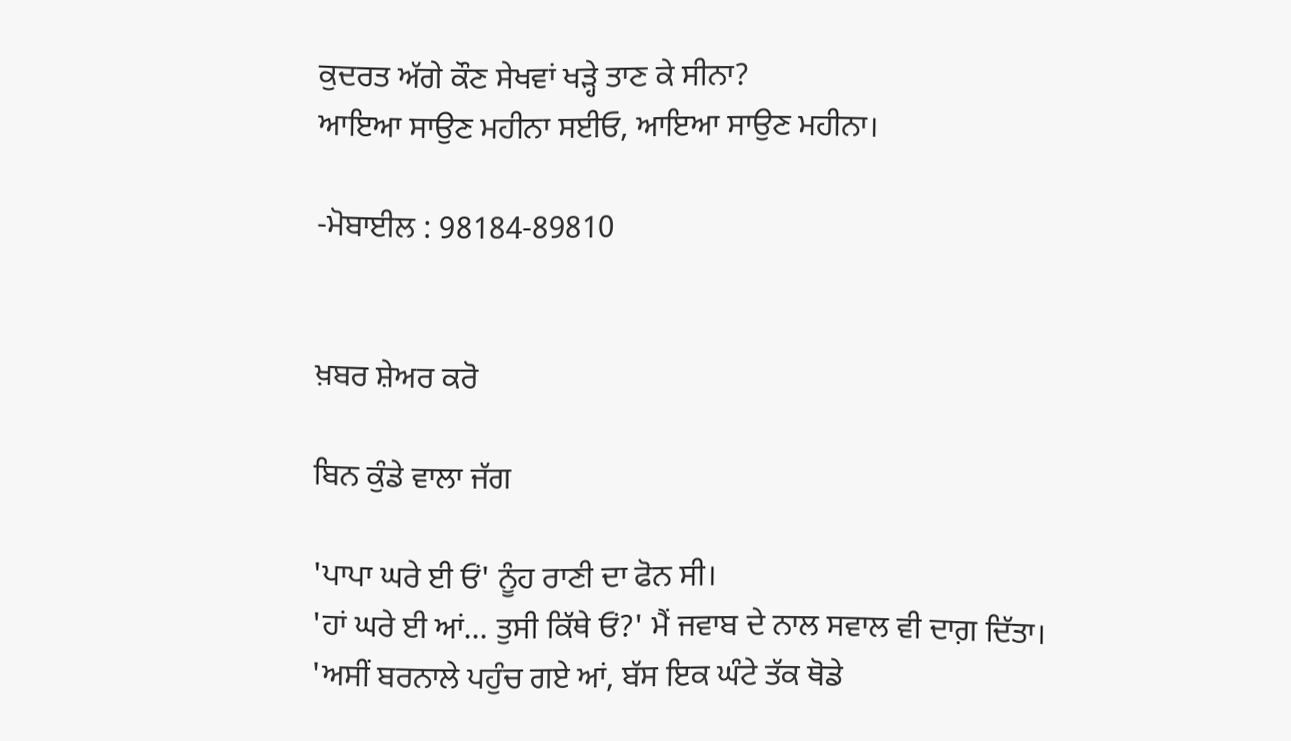ਕੁਦਰਤ ਅੱਗੇ ਕੌਣ ਸੇਖਵਾਂ ਖੜ੍ਹੇ ਤਾਣ ਕੇ ਸੀਨਾ?
ਆਇਆ ਸਾਉਣ ਮਹੀਨਾ ਸਈਓ, ਆਇਆ ਸਾਉਣ ਮਹੀਨਾ।

-ਮੋਬਾਈਲ : 98184-89810


ਖ਼ਬਰ ਸ਼ੇਅਰ ਕਰੋ

ਬਿਨ ਕੁੰਡੇ ਵਾਲਾ ਜੱਗ

'ਪਾਪਾ ਘਰੇ ਈ ਓਂ' ਨੂੰਹ ਰਾਣੀ ਦਾ ਫੋਨ ਸੀ।
'ਹਾਂ ਘਰੇ ਈ ਆਂ... ਤੁਸੀ ਕਿੱਥੇ ਓਂ?' ਮੈਂ ਜਵਾਬ ਦੇ ਨਾਲ ਸਵਾਲ ਵੀ ਦਾਗ਼ ਦਿੱਤਾ।
'ਅਸੀਂ ਬਰਨਾਲੇ ਪਹੁੰਚ ਗਏ ਆਂ, ਬੱਸ ਇਕ ਘੰਟੇ ਤੱਕ ਥੋਡੇ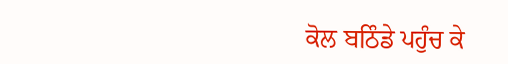ਕੋਲ ਬਠਿੰਡੇ ਪਹੁੰਚ ਕੇ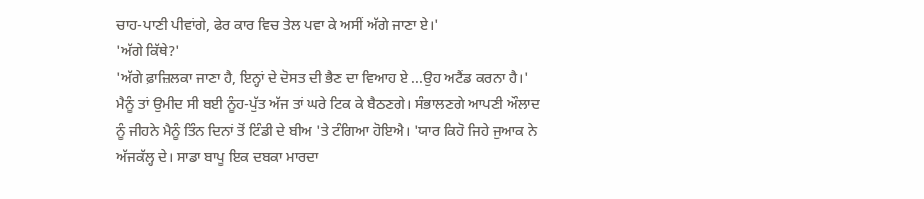ਚਾਹ-ਪਾਣੀ ਪੀਵਾਂਗੇ, ਫੇਰ ਕਾਰ ਵਿਚ ਤੇਲ ਪਵਾ ਕੇ ਅਸੀਂ ਅੱਗੇ ਜਾਣਾ ਏ।'
'ਅੱਗੇ ਕਿੱਥੇ?'
'ਅੱਗੇ ਫ਼ਾਜ਼ਿਲਕਾ ਜਾਣਾ ਹੈ, ਇਨ੍ਹਾਂ ਦੇ ਦੋਸਤ ਦੀ ਭੈਣ ਦਾ ਵਿਆਹ ਏ ...ਉਹ ਅਟੈਂਡ ਕਰਨਾ ਹੈ।'
ਮੈਨੂੰ ਤਾਂ ਉਮੀਦ ਸੀ ਬਈ ਨੂੰਹ-ਪੁੱਤ ਅੱਜ ਤਾਂ ਘਰੇ ਟਿਕ ਕੇ ਬੈਠਣਗੇ। ਸੰਭਾਲਣਗੇ ਆਪਣੀ ਔਲਾਦ ਨੂੰ ਜੀਹਨੇ ਮੈਨੂੰ ਤਿੰਨ ਦਿਨਾਂ ਤੋਂ ਟਿੰਡੀ ਦੇ ਬੀਅ 'ਤੇ ਟੰਗਿਆ ਹੋਇਐ। 'ਯਾਰ ਕਿਹੋ ਜਿਹੇ ਜੁਆਕ ਨੇ ਅੱਜਕੱਲ੍ਹ ਦੇ। ਸਾਡਾ ਬਾਪੂ ਇਕ ਦਬਕਾ ਮਾਰਦਾ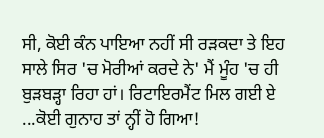ਸੀ, ਕੋਈ ਕੰਨ ਪਾਇਆ ਨਹੀਂ ਸੀ ਰੜਕਦਾ ਤੇ ਇਹ ਸਾਲੇ ਸਿਰ 'ਚ ਮੋਰੀਆਂ ਕਰਦੇ ਨੇ' ਮੈਂ ਮੂੰਹ 'ਚ ਹੀ ਬੁੜਬੜ੍ਹਾ ਰਿਹਾ ਹਾਂ। ਰਿਟਾਇਰਮੈਂਟ ਮਿਲ ਗਈ ਏ ...ਕੋਈ ਗੁਨਾਹ ਤਾਂ ਨ੍ਹੀਂ ਹੋ ਗਿਆ!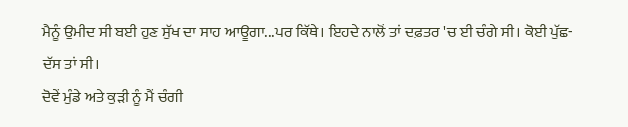ਮੈਨੂੰ ਉਮੀਦ ਸੀ ਬਈ ਹੁਣ ਸੁੱਖ ਦਾ ਸਾਹ ਆਊਗਾ...ਪਰ ਕਿੱਥੇ। ਇਹਦੇ ਨਾਲੋਂ ਤਾਂ ਦਫ਼ਤਰ 'ਚ ਈ ਚੰਗੇ ਸੀ। ਕੋਈ ਪੁੱਛ-ਦੱਸ ਤਾਂ ਸੀ।
ਦੋਵੇਂ ਮੁੰਡੇ ਅਤੇ ਕੁੜੀ ਨੂੰ ਮੈਂ ਚੰਗੀ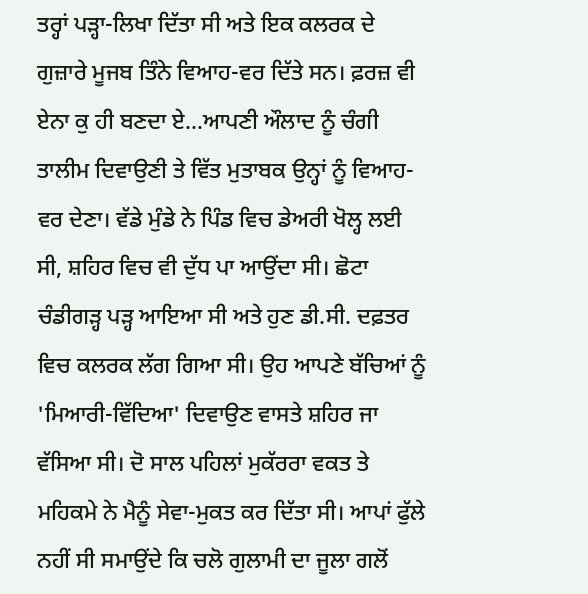ਤਰ੍ਹਾਂ ਪੜ੍ਹਾ-ਲਿਖਾ ਦਿੱਤਾ ਸੀ ਅਤੇ ਇਕ ਕਲਰਕ ਦੇ ਗੁਜ਼ਾਰੇ ਮੂਜਬ ਤਿੰਨੇ ਵਿਆਹ-ਵਰ ਦਿੱਤੇ ਸਨ। ਫ਼ਰਜ਼ ਵੀ ਏਨਾ ਕੁ ਹੀ ਬਣਦਾ ਏ...ਆਪਣੀ ਔਲਾਦ ਨੂੰ ਚੰਗੀ ਤਾਲੀਮ ਦਿਵਾਉਣੀ ਤੇ ਵਿੱਤ ਮੁਤਾਬਕ ਉਨ੍ਹਾਂ ਨੂੰ ਵਿਆਹ-ਵਰ ਦੇਣਾ। ਵੱਡੇ ਮੁੰਡੇ ਨੇ ਪਿੰਡ ਵਿਚ ਡੇਅਰੀ ਖੋਲ੍ਹ ਲਈ ਸੀ, ਸ਼ਹਿਰ ਵਿਚ ਵੀ ਦੁੱਧ ਪਾ ਆਉਂਦਾ ਸੀ। ਛੋਟਾ ਚੰਡੀਗੜ੍ਹ ਪੜ੍ਹ ਆਇਆ ਸੀ ਅਤੇ ਹੁਣ ਡੀ.ਸੀ. ਦਫ਼ਤਰ ਵਿਚ ਕਲਰਕ ਲੱਗ ਗਿਆ ਸੀ। ਉਹ ਆਪਣੇ ਬੱਚਿਆਂ ਨੂੰ 'ਮਿਆਰੀ-ਵਿੱਦਿਆ' ਦਿਵਾਉਣ ਵਾਸਤੇ ਸ਼ਹਿਰ ਜਾ ਵੱਸਿਆ ਸੀ। ਦੋ ਸਾਲ ਪਹਿਲਾਂ ਮੁਕੱਰਰਾ ਵਕਤ ਤੇ ਮਹਿਕਮੇ ਨੇ ਮੈਨੂੰ ਸੇਵਾ-ਮੁਕਤ ਕਰ ਦਿੱਤਾ ਸੀ। ਆਪਾਂ ਫੁੱਲੇ ਨਹੀਂ ਸੀ ਸਮਾਉਂਦੇ ਕਿ ਚਲੋ ਗੁਲਾਮੀ ਦਾ ਜੂਲਾ ਗਲੋਂ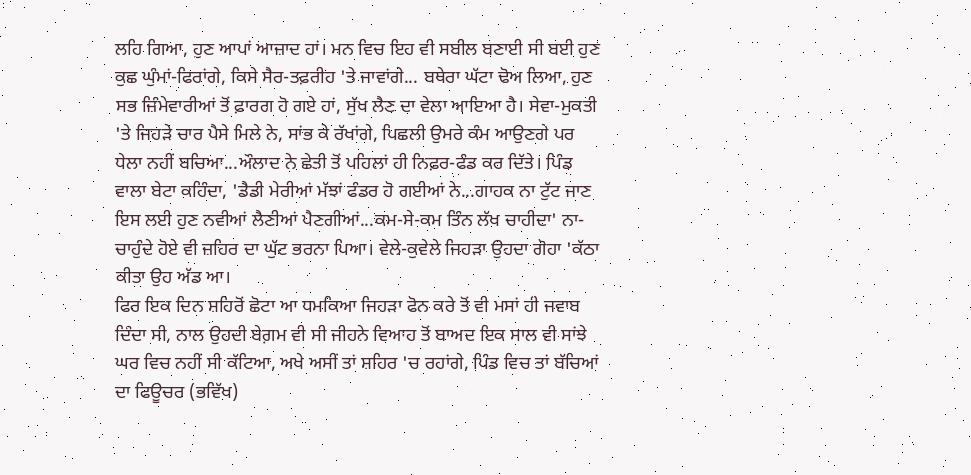ਲਹਿ ਗਿਆ, ਹੁਣ ਆਪਾਂ ਆਜ਼ਾਦ ਹਾਂ। ਮਨ ਵਿਚ ਇਹ ਵੀ ਸਬੀਲ ਬਣਾਈ ਸੀ ਬਈ ਹੁਣ ਕੁਛ ਘੁੰਮਾਂ-ਫਿਰਾਂਗੇ, ਕਿਸੇ ਸੈਰ-ਤਫ਼ਰੀਹ 'ਤੇ ਜਾਵਾਂਗੇ... ਬਥੇਰਾ ਘੱਟਾ ਢੋਅ ਲਿਆ, ਹੁਣ ਸਭ ਜ਼ਿੰਮੇਵਾਰੀਆਂ ਤੋਂ ਫ਼ਾਰਗ ਹੋ ਗਏ ਹਾਂ, ਸੁੱਖ ਲੈਣ ਦਾ ਵੇਲਾ ਆਇਆ ਹੈ। ਸੇਵਾ-ਮੁਕਤੀ 'ਤੇ ਜਿਹੜੇ ਚਾਰ ਪੈਸੇ ਮਿਲੇ ਨੇ, ਸਾਂਭ ਕੇ ਰੱਖਾਂਗੇ, ਪਿਛਲੀ ਉਮਰੇ ਕੰਮ ਆਉਣਗੇ ਪਰ ਧੇਲਾ ਨਹੀਂ ਬਚਿਆ...ਔਲਾਦ ਨੇ ਛੇਤੀ ਤੋਂ ਪਹਿਲਾਂ ਹੀ ਨਿਫ਼ਰ-ਫੰਡ ਕਰ ਦਿੱਤੇ। ਪਿੰਡ ਵਾਲਾ ਬੇਟਾ ਕਹਿੰਦਾ, 'ਡੈਡੀ ਮੇਰੀਆਂ ਮੱਝਾਂ ਫੰਡਰ ਹੋ ਗਈਆਂ ਨੇ...ਗਾਹਕ ਨਾ ਟੁੱਟ ਜਾਣ ਇਸ ਲਈ ਹੁਣ ਨਵੀਆਂ ਲੈਣੀਆਂ ਪੈਣਗੀਆਂ...ਕਮ-ਸੇ-ਕਮ ਤਿੰਨ ਲੱਖ ਚਾਹੀਦਾ' ਨਾ-ਚਾਹੁੰਦੇ ਹੋਏ ਵੀ ਜ਼ਹਿਰ ਦਾ ਘੁੱਟ ਭਰਨਾ ਪਿਆ। ਵੇਲੇ-ਕੁਵੇਲੇ ਜਿਹੜਾ ਉਹਦਾ ਗੋਹਾ 'ਕੱਠਾ ਕੀਤਾ ਉਹ ਅੱਡ ਆ।
ਫਿਰ ਇਕ ਦਿਨ ਸ਼ਹਿਰੋਂ ਛੋਟਾ ਆ ਧਮਕਿਆ ਜਿਹੜਾ ਫੋਨ ਕਰੇ ਤੋਂ ਵੀ ਮਸਾਂ ਹੀ ਜਵਾਬ ਦਿੰਦਾ ਸੀ, ਨਾਲ ਉਹਦੀ ਬੇਗ਼ਮ ਵੀ ਸੀ ਜੀਹਨੇ ਵਿਆਹ ਤੋਂ ਬਾਅਦ ਇਕ ਸਾਲ ਵੀ ਸਾਂਝੇ ਘਰ ਵਿਚ ਨਹੀਂ ਸੀ ਕੱਟਿਆ, ਅਖੇ ਅਸੀਂ ਤਾਂ ਸ਼ਹਿਰ 'ਚ ਰਹਾਂਗੇ, ਪਿੰਡ ਵਿਚ ਤਾਂ ਬੱਚਿਆਂ ਦਾ ਫਿਊਚਰ (ਭਵਿੱਖ)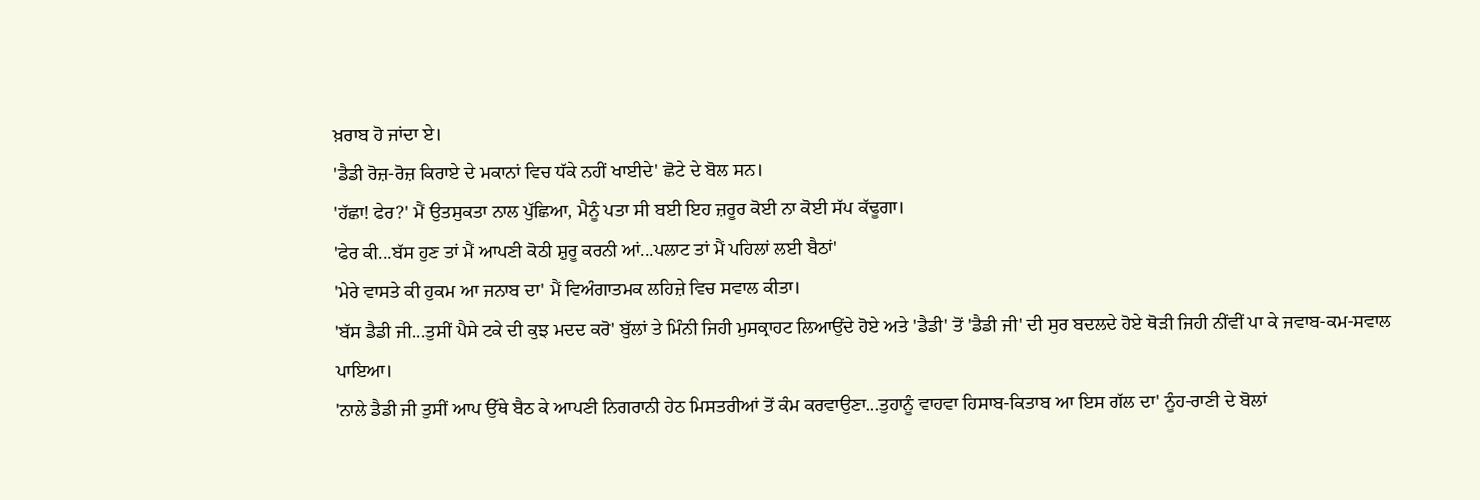ਖ਼ਰਾਬ ਹੋ ਜਾਂਦਾ ਏ।
'ਡੈਡੀ ਰੋਜ਼-ਰੋਜ਼ ਕਿਰਾਏ ਦੇ ਮਕਾਨਾਂ ਵਿਚ ਧੱਕੇ ਨਹੀਂ ਖਾਈਦੇ' ਛੋਟੇ ਦੇ ਬੋਲ ਸਨ।
'ਹੱਛਾ! ਫੇਰ?' ਮੈਂ ਉਤਸੁਕਤਾ ਨਾਲ ਪੁੱਛਿਆ, ਮੈਨੂੰ ਪਤਾ ਸੀ ਬਈ ਇਹ ਜ਼ਰੂਰ ਕੋਈ ਨਾ ਕੋਈ ਸੱਪ ਕੱਢੂਗਾ।
'ਫੇਰ ਕੀ...ਬੱਸ ਹੁਣ ਤਾਂ ਮੈਂ ਆਪਣੀ ਕੋਠੀ ਸ਼ੁਰੂ ਕਰਨੀ ਆਂ...ਪਲਾਟ ਤਾਂ ਮੈਂ ਪਹਿਲਾਂ ਲਈ ਬੈਠਾਂ'
'ਮੇਰੇ ਵਾਸਤੇ ਕੀ ਹੁਕਮ ਆ ਜਨਾਬ ਦਾ' ਮੈਂ ਵਿਅੰਗਾਤਮਕ ਲਹਿਜ਼ੇ ਵਿਚ ਸਵਾਲ ਕੀਤਾ।
'ਬੱਸ ਡੈਡੀ ਜੀ...ਤੁਸੀਂ ਪੈਸੇ ਟਕੇ ਦੀ ਕੁਝ ਮਦਦ ਕਰੋ' ਬੁੱਲਾਂ ਤੇ ਮਿੰਨੀ ਜਿਹੀ ਮੁਸਕ੍ਰਾਹਟ ਲਿਆਉਂਦੇ ਹੋਏ ਅਤੇ 'ਡੈਡੀ' ਤੋਂ 'ਡੈਡੀ ਜੀ' ਦੀ ਸੁਰ ਬਦਲਦੇ ਹੋਏ ਥੋੜੀ ਜਿਹੀ ਨੀਂਵੀਂ ਪਾ ਕੇ ਜਵਾਬ-ਕਮ-ਸਵਾਲ ਪਾਇਆ।
'ਨਾਲੇ ਡੈਡੀ ਜੀ ਤੁਸੀਂ ਆਪ ਉੱਥੇ ਬੈਠ ਕੇ ਆਪਣੀ ਨਿਗਰਾਨੀ ਹੇਠ ਮਿਸਤਰੀਆਂ ਤੋਂ ਕੰਮ ਕਰਵਾਉਣਾ...ਤੁਹਾਨੂੰ ਵਾਹਵਾ ਹਿਸਾਬ-ਕਿਤਾਬ ਆ ਇਸ ਗੱਲ ਦਾ' ਨੂੰਹ-ਰਾਣੀ ਦੇ ਬੋਲਾਂ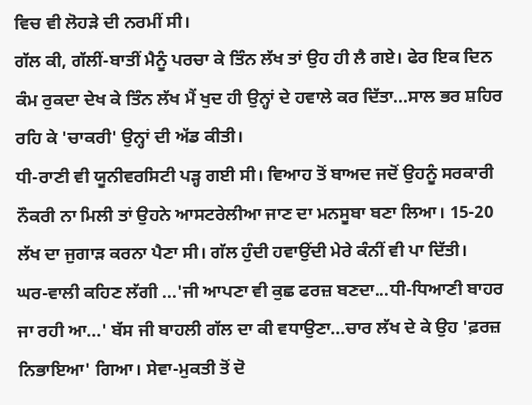ਵਿਚ ਵੀ ਲੋਹੜੇ ਦੀ ਨਰਮੀਂ ਸੀ।
ਗੱਲ ਕੀ, ਗੱਲੀਂ-ਬਾਤੀਂ ਮੈਨੂੰ ਪਰਚਾ ਕੇ ਤਿੰਨ ਲੱਖ ਤਾਂ ਉਹ ਹੀ ਲੈ ਗਏ। ਫੇਰ ਇਕ ਦਿਨ ਕੰਮ ਰੁਕਦਾ ਦੇਖ ਕੇ ਤਿੰਨ ਲੱਖ ਮੈਂ ਖੁਦ ਹੀ ਉਨ੍ਹਾਂ ਦੇ ਹਵਾਲੇ ਕਰ ਦਿੱਤਾ...ਸਾਲ ਭਰ ਸ਼ਹਿਰ ਰਹਿ ਕੇ 'ਚਾਕਰੀ' ਉਨ੍ਹਾਂ ਦੀ ਅੱਡ ਕੀਤੀ।
ਧੀ-ਰਾਣੀ ਵੀ ਯੂਨੀਵਰਸਿਟੀ ਪੜ੍ਹ ਗਈ ਸੀ। ਵਿਆਹ ਤੋਂ ਬਾਅਦ ਜਦੋਂ ਉਹਨੂੰ ਸਰਕਾਰੀ ਨੌਕਰੀ ਨਾ ਮਿਲੀ ਤਾਂ ਉਹਨੇ ਆਸਟਰੇਲੀਆ ਜਾਣ ਦਾ ਮਨਸੂਬਾ ਬਣਾ ਲਿਆ। 15-20 ਲੱਖ ਦਾ ਜੁਗਾੜ ਕਰਨਾ ਪੈਣਾ ਸੀ। ਗੱਲ ਹੁੰਦੀ ਹਵਾਉਂਦੀ ਮੇਰੇ ਕੰਨੀਂ ਵੀ ਪਾ ਦਿੱਤੀ।
ਘਰ-ਵਾਲੀ ਕਹਿਣ ਲੱਗੀ ...'ਜੀ ਆਪਣਾ ਵੀ ਕੁਛ ਫਰਜ਼ ਬਣਦਾ...ਧੀ-ਧਿਆਣੀ ਬਾਹਰ ਜਾ ਰਹੀ ਆ...' ਬੱਸ ਜੀ ਬਾਹਲੀ ਗੱਲ ਦਾ ਕੀ ਵਧਾਉਣਾ...ਚਾਰ ਲੱਖ ਦੇ ਕੇ ਉਹ 'ਫ਼ਰਜ਼ ਨਿਭਾਇਆ' ਗਿਆ। ਸੇਵਾ-ਮੁਕਤੀ ਤੋਂ ਦੋ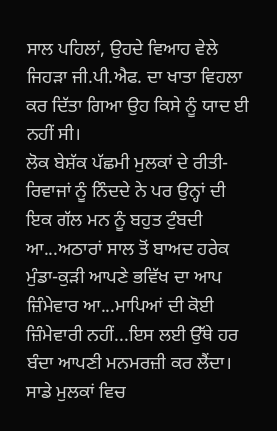ਸਾਲ ਪਹਿਲਾਂ, ਉਹਦੇ ਵਿਆਹ ਵੇਲੇ ਜਿਹੜਾ ਜੀ.ਪੀ.ਐਫ. ਦਾ ਖਾਤਾ ਵਿਹਲਾ ਕਰ ਦਿੱਤਾ ਗਿਆ ਉਹ ਕਿਸੇ ਨੂੰ ਯਾਦ ਈ ਨਹੀਂ ਸੀ।
ਲੋਕ ਬੇਸ਼ੱਕ ਪੱਛਮੀ ਮੁਲਕਾਂ ਦੇ ਰੀਤੀ-ਰਿਵਾਜਾਂ ਨੂੰ ਨਿੰਦਦੇ ਨੇ ਪਰ ਉਨ੍ਹਾਂ ਦੀ ਇਕ ਗੱਲ ਮਨ ਨੂੰ ਬਹੁਤ ਟੁੰਬਦੀ ਆ...ਅਠਾਰਾਂ ਸਾਲ ਤੋਂ ਬਾਅਦ ਹਰੇਕ ਮੁੰਡਾ-ਕੁੜੀ ਆਪਣੇ ਭਵਿੱਖ ਦਾ ਆਪ ਜ਼ਿੰਮੇਵਾਰ ਆ...ਮਾਪਿਆਂ ਦੀ ਕੋਈ ਜ਼ਿੰਮੇਵਾਰੀ ਨਹੀਂ...ਇਸ ਲਈ ਉੱਥੇ ਹਰ ਬੰਦਾ ਆਪਣੀ ਮਨਮਰਜ਼ੀ ਕਰ ਲੈਂਦਾ। ਸਾਡੇ ਮੁਲਕਾਂ ਵਿਚ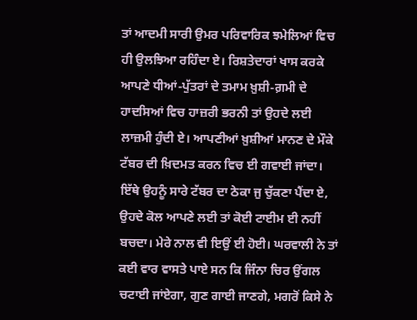ਤਾਂ ਆਦਮੀ ਸਾਰੀ ਉਮਰ ਪਰਿਵਾਰਿਕ ਝਮੇਲਿਆਂ ਵਿਚ ਹੀ ਉਲਝਿਆ ਰਹਿੰਦਾ ਏ। ਰਿਸ਼ਤੇਦਾਰਾਂ ਖਾਸ ਕਰਕੇ ਆਪਣੇ ਧੀਆਂ-ਪੁੱਤਰਾਂ ਦੇ ਤਮਾਮ ਖ਼ੁਸ਼ੀ-ਗ਼ਮੀ ਦੇ ਹਾਦਸਿਆਂ ਵਿਚ ਹਾਜ਼ਰੀ ਭਰਨੀ ਤਾਂ ਉਹਦੇ ਲਈ ਲਾਜ਼ਮੀ ਹੁੰਦੀ ਏ। ਆਪਣੀਆਂ ਖ਼ੁਸ਼ੀਆਂ ਮਾਨਣ ਦੇ ਮੌਕੇ ਟੱਬਰ ਦੀ ਖ਼ਿਦਮਤ ਕਰਨ ਵਿਚ ਈ ਗਵਾਈ ਜਾਂਦਾ। ਇੱਥੇ ਉਹਨੂੰ ਸਾਰੇ ਟੱਬਰ ਦਾ ਠੇਕਾ ਜੁ ਚੁੱਕਣਾ ਪੈਂਦਾ ਏ, ਉਹਦੇ ਕੋਲ ਆਪਣੇ ਲਈ ਤਾਂ ਕੋਈ ਟਾਈਮ ਈ ਨਹੀਂ ਬਚਦਾ। ਮੇਰੇ ਨਾਲ ਵੀ ਇਉਂ ਈ ਹੋਈ। ਘਰਵਾਲੀ ਨੇ ਤਾਂ ਕਈ ਵਾਰ ਵਾਸਤੇ ਪਾਏ ਸਨ ਕਿ ਜਿੰਨਾ ਚਿਰ ਉਂਗਲ ਚਟਾਈ ਜਾਂਏਗਾ, ਗੁਣ ਗਾਈ ਜਾਣਗੇ, ਮਗਰੋਂ ਕਿਸੇ ਨੇ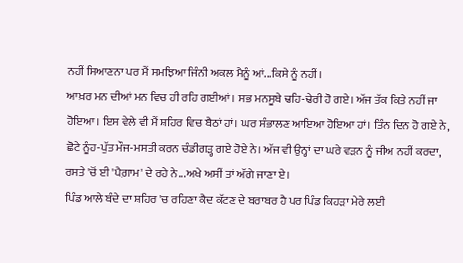ਨਹੀਂ ਸਿਆਣਨਾ ਪਰ ਮੈਂ ਸਮਝਿਆ ਜਿੰਨੀ ਅਕਲ ਮੈਨੂੰ ਆਂ...ਕਿਸੇ ਨੂੰ ਨਹੀਂ।
ਆਖ਼ਰ ਮਨ ਦੀਆਂ ਮਨ ਵਿਚ ਹੀ ਰਹਿ ਗਈਆਂ। ਸਭ ਮਨਸੂਬੇ ਢਹਿ-ਢੇਰੀ ਹੋ ਗਏ। ਅੱਜ ਤੱਕ ਕਿਤੇ ਨਹੀਂ ਜਾ ਹੋਇਆ। ਇਸ ਵੇਲੇ ਵੀ ਮੈਂ ਸ਼ਹਿਰ ਵਿਚ ਬੈਠਾਂ ਹਾਂ। ਘਰ ਸੰਭਾਲਣ ਆਇਆ ਹੋਇਆ ਹਾਂ। ਤਿੰਨ ਦਿਨ ਹੋ ਗਏ ਨੇ, ਛੋਟੇ ਨੂੰਹ-ਪੁੱਤ ਮੌਜ-ਮਸਤੀ ਕਰਨ ਚੰਡੀਗੜ੍ਹ ਗਏ ਹੋਏ ਨੇ। ਅੱਜ ਵੀ ਉਨ੍ਹਾਂ ਦਾ ਘਰੇ ਵੜਨ ਨੂੰ ਜੀਅ ਨਹੀਂ ਕਰਦਾ, ਰਸਤੇ 'ਚੋਂ ਈ 'ਪੈਗ਼ਾਮ' ਦੇ ਰਹੇ ਨੇ...ਅਖੇ ਅਸੀਂ ਤਾਂ ਅੱਗੇ ਜਾਣਾ ਏ।
ਪਿੰਡ ਆਲੇ ਬੰਦੇ ਦਾ ਸ਼ਹਿਰ 'ਚ ਰਹਿਣਾ ਕੈਦ ਕੱਟਣ ਦੇ ਬਰਾਬਰ ਹੈ ਪਰ ਪਿੰਡ ਕਿਹੜਾ ਮੇਰੇ ਲਈ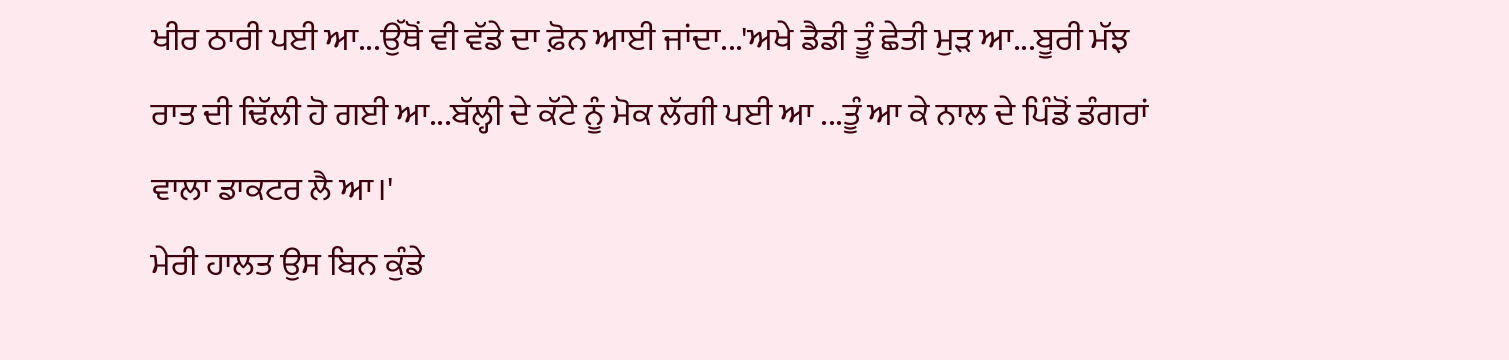ਖੀਰ ਠਾਰੀ ਪਈ ਆ...ਉੱਥੋਂ ਵੀ ਵੱਡੇ ਦਾ ਫ਼ੋਨ ਆਈ ਜਾਂਦਾ...'ਅਖੇ ਡੈਡੀ ਤੂੰ ਛੇਤੀ ਮੁੜ ਆ...ਬੂਰੀ ਮੱਝ ਰਾਤ ਦੀ ਢਿੱਲੀ ਹੋ ਗਈ ਆ...ਬੱਲ੍ਹੀ ਦੇ ਕੱਟੇ ਨੂੰ ਮੋਕ ਲੱਗੀ ਪਈ ਆ ...ਤੂੰ ਆ ਕੇ ਨਾਲ ਦੇ ਪਿੰਡੋਂ ਡੰਗਰਾਂ ਵਾਲਾ ਡਾਕਟਰ ਲੈ ਆ।'
ਮੇਰੀ ਹਾਲਤ ਉਸ ਬਿਨ ਕੁੰਡੇ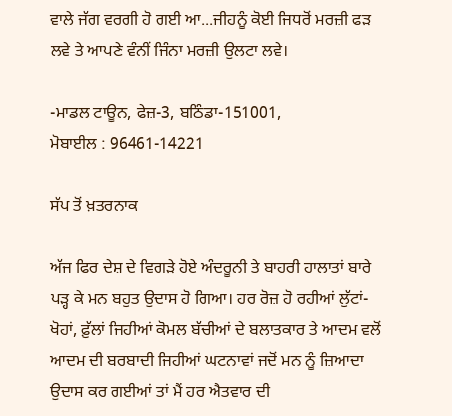ਵਾਲੇ ਜੱਗ ਵਰਗੀ ਹੋ ਗਈ ਆ...ਜੀਹਨੂੰ ਕੋਈ ਜਿਧਰੋਂ ਮਰਜ਼ੀ ਫੜ ਲਵੇ ਤੇ ਆਪਣੇ ਵੰਨੀਂ ਜਿੰਨਾ ਮਰਜ਼ੀ ਉਲਟਾ ਲਵੇ।

-ਮਾਡਲ ਟਾਊਨ, ਫੇਜ਼-3, ਬਠਿੰਡਾ-151001,
ਮੋਬਾਈਲ : 96461-14221

ਸੱਪ ਤੋਂ ਖ਼ਤਰਨਾਕ

ਅੱਜ ਫਿਰ ਦੇਸ਼ ਦੇ ਵਿਗੜੇ ਹੋਏ ਅੰਦਰੂਨੀ ਤੇ ਬਾਹਰੀ ਹਾਲਾਤਾਂ ਬਾਰੇ ਪੜ੍ਹ ਕੇ ਮਨ ਬਹੁਤ ਉਦਾਸ ਹੋ ਗਿਆ। ਹਰ ਰੋਜ਼ ਹੋ ਰਹੀਆਂ ਲੁੱਟਾਂ-ਖੋਹਾਂ, ਫ਼ੁੱਲਾਂ ਜਿਹੀਆਂ ਕੋਮਲ ਬੱਚੀਆਂ ਦੇ ਬਲਾਤਕਾਰ ਤੇ ਆਦਮ ਵਲੋਂ ਆਦਮ ਦੀ ਬਰਬਾਦੀ ਜਿਹੀਆਂ ਘਟਨਾਵਾਂ ਜਦੋਂ ਮਨ ਨੂੰ ਜ਼ਿਆਦਾ ਉਦਾਸ ਕਰ ਗਈਆਂ ਤਾਂ ਮੈਂ ਹਰ ਐਤਵਾਰ ਦੀ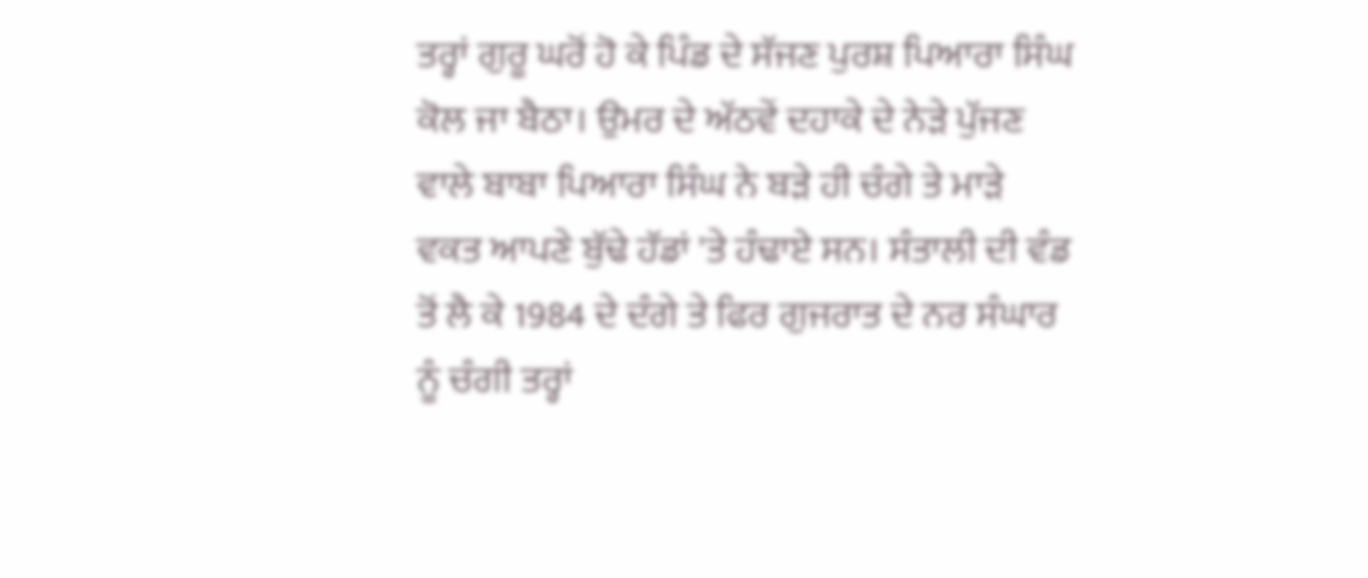ਤਰ੍ਹਾਂ ਗੁਰੂ ਘਰੋਂ ਹੋ ਕੇ ਪਿੰਡ ਦੇ ਸੱਜਣ ਪੁਰਸ਼ ਪਿਆਰਾ ਸਿੰਘ ਕੋਲ ਜਾ ਬੈਠਾ। ਉਮਰ ਦੇ ਅੱਠਵੇਂ ਦਹਾਕੇ ਦੇ ਨੇੜੇ ਪੁੱਜਣ ਵਾਲੇ ਬਾਬਾ ਪਿਆਰਾ ਸਿੰਘ ਨੇ ਬੜੇ ਹੀ ਚੰਗੇ ਤੇ ਮਾੜੇ ਵਕਤ ਆਪਣੇ ਬੁੱਢੇ ਹੱਡਾਂ 'ਤੇ ਹੰਢਾਏ ਸਨ। ਸੰਤਾਲੀ ਦੀ ਵੰਡ ਤੋਂ ਲੈ ਕੇ 1984 ਦੇ ਦੰਗੇ ਤੇ ਫਿਰ ਗੁਜਰਾਤ ਦੇ ਨਰ ਸੰਘਾਰ ਨੂੰ ਚੰਗੀ ਤਰ੍ਹਾਂ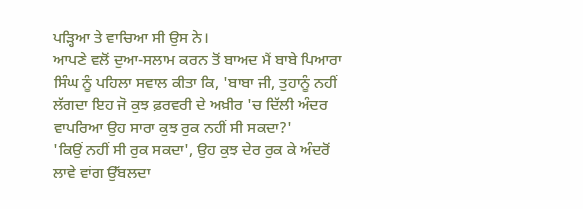ਪੜ੍ਹਿਆ ਤੇ ਵਾਚਿਆ ਸੀ ਉਸ ਨੇ।
ਆਪਣੇ ਵਲੋਂ ਦੁਆ-ਸਲਾਮ ਕਰਨ ਤੋਂ ਬਾਅਦ ਮੈਂ ਬਾਬੇ ਪਿਆਰਾ ਸਿੰਘ ਨੂੰ ਪਹਿਲਾ ਸਵਾਲ ਕੀਤਾ ਕਿ, 'ਬਾਬਾ ਜੀ, ਤੁਹਾਨੂੰ ਨਹੀਂ ਲੱਗਦਾ ਇਹ ਜੋ ਕੁਝ ਫ਼ਰਵਰੀ ਦੇ ਅਖ਼ੀਰ 'ਚ ਦਿੱਲੀ ਅੰਦਰ ਵਾਪਰਿਆ ਉਹ ਸਾਰਾ ਕੁਝ ਰੁਕ ਨਹੀਂ ਸੀ ਸਕਦਾ?'
'ਕਿਉਂ ਨਹੀਂ ਸੀ ਰੁਕ ਸਕਦਾ', ਉਹ ਕੁਝ ਦੇਰ ਰੁਕ ਕੇ ਅੰਦਰੋਂ ਲਾਵੇ ਵਾਂਗ ਉੱਬਲਦਾ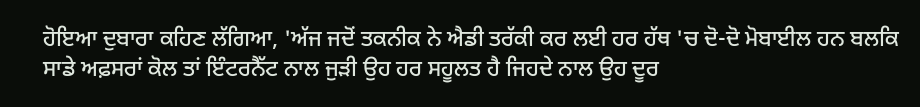ਹੋਇਆ ਦੁਬਾਰਾ ਕਹਿਣ ਲੱਗਿਆ, 'ਅੱਜ ਜਦੋਂ ਤਕਨੀਕ ਨੇ ਐਡੀ ਤਰੱਕੀ ਕਰ ਲਈ ਹਰ ਹੱਥ 'ਚ ਦੋ-ਦੋ ਮੋਬਾਈਲ ਹਨ ਬਲਕਿ ਸਾਡੇ ਅਫ਼ਸਰਾਂ ਕੋਲ ਤਾਂ ਇੰਟਰਨੈੱਟ ਨਾਲ ਜੁੜੀ ਉਹ ਹਰ ਸਹੂਲਤ ਹੈ ਜਿਹਦੇ ਨਾਲ ਉਹ ਦੂਰ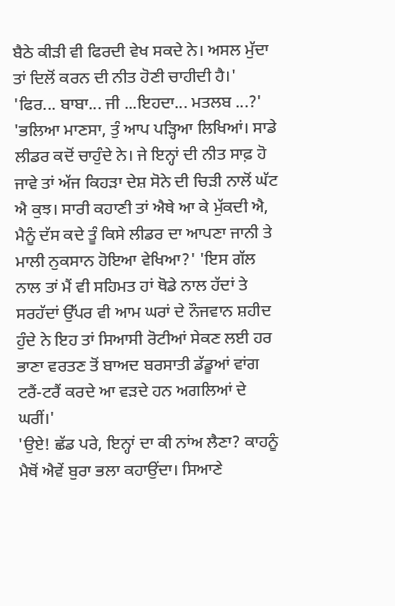ਬੈਠੇ ਕੀੜੀ ਵੀ ਫਿਰਦੀ ਵੇਖ ਸਕਦੇ ਨੇ। ਅਸਲ ਮੁੱਦਾ ਤਾਂ ਦਿਲੋਂ ਕਰਨ ਦੀ ਨੀਤ ਹੋਣੀ ਚਾਹੀਦੀ ਹੈ।'
'ਫਿਰ... ਬਾਬਾ... ਜੀ ...ਇਹਦਾ... ਮਤਲਬ ...?'
'ਭਲਿਆ ਮਾਣਸਾ, ਤੁੰ ਆਪ ਪੜ੍ਹਿਆ ਲਿਖਿਆਂ। ਸਾਡੇ ਲੀਡਰ ਕਦੋਂ ਚਾਹੁੰਦੇ ਨੇ। ਜੇ ਇਨ੍ਹਾਂ ਦੀ ਨੀਤ ਸਾਫ਼ ਹੋ ਜਾਵੇ ਤਾਂ ਅੱਜ ਕਿਹੜਾ ਦੇਸ਼ ਸੋਨੇ ਦੀ ਚਿੜੀ ਨਾਲੋਂ ਘੱਟ ਐ ਕੁਝ। ਸਾਰੀ ਕਹਾਣੀ ਤਾਂ ਐਥੇ ਆ ਕੇ ਮੁੱਕਦੀ ਐ, ਮੈਨੂੰ ਦੱਸ ਕਦੇ ਤੂੰ ਕਿਸੇ ਲੀਡਰ ਦਾ ਆਪਣਾ ਜਾਨੀ ਤੇ ਮਾਲੀ ਨੁਕਸਾਨ ਹੋਇਆ ਵੇਖਿਆ?' 'ਇਸ ਗੱਲ ਨਾਲ ਤਾਂ ਮੈਂ ਵੀ ਸਹਿਮਤ ਹਾਂ ਥੋਡੇ ਨਾਲ ਹੱਦਾਂ ਤੇ ਸਰਹੱਦਾਂ ਉੱਪਰ ਵੀ ਆਮ ਘਰਾਂ ਦੇ ਨੌਜਵਾਨ ਸ਼ਹੀਦ ਹੁੰਦੇ ਨੇ ਇਹ ਤਾਂ ਸਿਆਸੀ ਰੋਟੀਆਂ ਸੇਕਣ ਲਈ ਹਰ ਭਾਣਾ ਵਰਤਣ ਤੋਂ ਬਾਅਦ ਬਰਸਾਤੀ ਡੱਡੂਆਂ ਵਾਂਗ ਟਰੈਂ-ਟਰੈਂ ਕਰਦੇ ਆ ਵੜਦੇ ਹਨ ਅਗਲਿਆਂ ਦੇ ਘਰੀਂ।'
'ਉਏ! ਛੱਡ ਪਰੇ, ਇਨ੍ਹਾਂ ਦਾ ਕੀ ਨਾਂਅ ਲੈਣਾ? ਕਾਹਨੂੰ ਮੈਥੋਂ ਐਵੇਂ ਬੁਰਾ ਭਲਾ ਕਹਾਉਂਦਾ। ਸਿਆਣੇ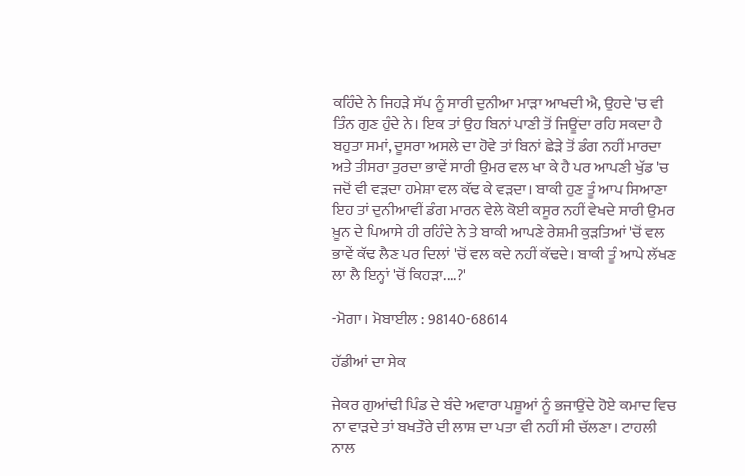ਕਹਿੰਦੇ ਨੇ ਜਿਹੜੇ ਸੱਪ ਨੂੰ ਸਾਰੀ ਦੁਨੀਆ ਮਾੜਾ ਆਖਦੀ ਐ, ਉਹਦੇ 'ਚ ਵੀ ਤਿੰਨ ਗੁਣ ਹੁੰਦੇ ਨੇ। ਇਕ ਤਾਂ ਉਹ ਬਿਨਾਂ ਪਾਣੀ ਤੋਂ ਜਿਊਂਦਾ ਰਹਿ ਸਕਦਾ ਹੈ ਬਹੁਤਾ ਸਮਾਂ, ਦੂਸਰਾ ਅਸਲੇ ਦਾ ਹੋਵੇ ਤਾਂ ਬਿਨਾਂ ਛੇੜੇ ਤੋਂ ਡੰਗ ਨਹੀਂ ਮਾਰਦਾ ਅਤੇ ਤੀਸਰਾ ਤੁਰਦਾ ਭਾਵੇਂ ਸਾਰੀ ਉਮਰ ਵਲ ਖਾ ਕੇ ਹੈ ਪਰ ਆਪਣੀ ਖੁੱਡ 'ਚ ਜਦੋਂ ਵੀ ਵੜਦਾ ਹਮੇਸ਼ਾ ਵਲ ਕੱਢ ਕੇ ਵੜਦਾ। ਬਾਕੀ ਹੁਣ ਤੂੰ ਆਪ ਸਿਆਣਾ ਇਹ ਤਾਂ ਦੁਨੀਆਵੀਂ ਡੰਗ ਮਾਰਨ ਵੇਲੇ ਕੋਈ ਕਸੂਰ ਨਹੀਂ ਵੇਖਦੇ ਸਾਰੀ ਉਮਰ ਖ਼ੂਨ ਦੇ ਪਿਆਸੇ ਹੀ ਰਹਿੰਦੇ ਨੇ ਤੇ ਬਾਕੀ ਆਪਣੇ ਰੇਸ਼ਮੀ ਕੁੜਤਿਆਂ 'ਚੋਂ ਵਲ ਭਾਵੇਂ ਕੱਢ ਲੈਣ ਪਰ ਦਿਲਾਂ 'ਚੋਂ ਵਲ ਕਦੇ ਨਹੀਂ ਕੱਢਦੇ। ਬਾਕੀ ਤੂੰ ਆਪੇ ਲੱਖਣ ਲਾ ਲੈ ਇਨ੍ਹਾਂ 'ਚੋਂ ਕਿਹੜਾ....?'

-ਮੋਗਾ। ਮੋਬਾਈਲ : 98140-68614

ਹੱਡੀਆਂ ਦਾ ਸੇਕ

ਜੇਕਰ ਗੁਆਂਢੀ ਪਿੰਡ ਦੇ ਬੰਦੇ ਅਵਾਰਾ ਪਸ਼ੂਆਂ ਨੂੰ ਭਜਾਉਂਦੇ ਹੋਏ ਕਮਾਦ ਵਿਚ ਨਾ ਵਾੜਦੇ ਤਾਂ ਬਖਤੌਰੇ ਦੀ ਲਾਸ਼ ਦਾ ਪਤਾ ਵੀ ਨਹੀਂ ਸੀ ਚੱਲਣਾ। ਟਾਹਲੀ ਨਾਲ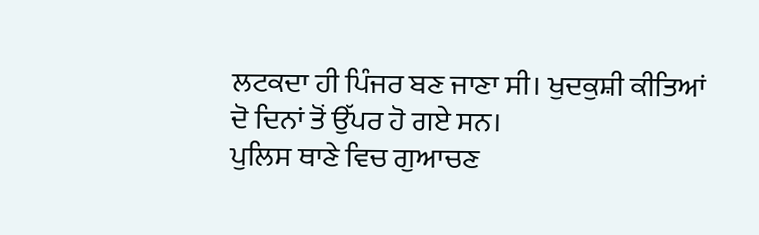ਲਟਕਦਾ ਹੀ ਪਿੰਜਰ ਬਣ ਜਾਣਾ ਸੀ। ਖੁਦਕੁਸ਼ੀ ਕੀਤਿਆਂ ਦੋ ਦਿਨਾਂ ਤੋਂ ਉੱਪਰ ਹੋ ਗਏ ਸਨ।
ਪੁਲਿਸ ਥਾਣੇ ਵਿਚ ਗੁਆਚਣ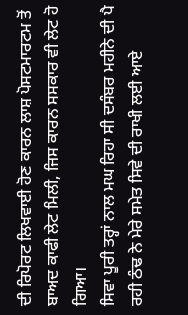ਦੀ ਰਿਪੋਰਟ ਲਿਖਵਾਈ ਹੋਣ ਕਾਰਨ ਲਾਸ਼ ਪੋਸਟਮਾਰਟਮ ਤੋਂ ਬਾਅਦ ਕਾਫੀ ਲੇਟ ਮਿਲੀ, ਜਿਸ ਕਾਰਨ ਸਸਕਾਰ ਵੀ ਲੇਟ ਹੋ ਗਿਆ।
ਸਿਵਾ ਪੂਰੀ ਤਰ੍ਹਾਂ ਨਾਲ ਮਘ ਰਿਹਾ ਸੀ ਦਸੰਬਰ ਮਹੀਨੇ ਦੀ ਪੈ ਰਹੀ ਠੰਢ ਨੇ ਮੇਰੇ ਸਮੇਤ ਸਿਵੇ ਦੀ ਰਾਖੀ ਲਈ ਆਏ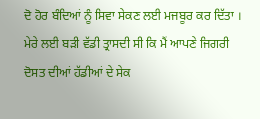ਦੋ ਹੋਰ ਬੰਦਿਆਂ ਨੂੰ ਸਿਵਾ ਸੇਕਣ ਲਈ ਮਜਬੂਰ ਕਰ ਦਿੱਤਾ । ਮੇਰੇ ਲਈ ਬੜੀ ਵੱਡੀ ਤ੍ਰਾਸਦੀ ਸੀ ਕਿ ਮੈਂ ਆਪਣੇ ਜਿਗਰੀ ਦੋਸਤ ਦੀਆਂ ਹੱਡੀਆਂ ਦੇ ਸੇਕ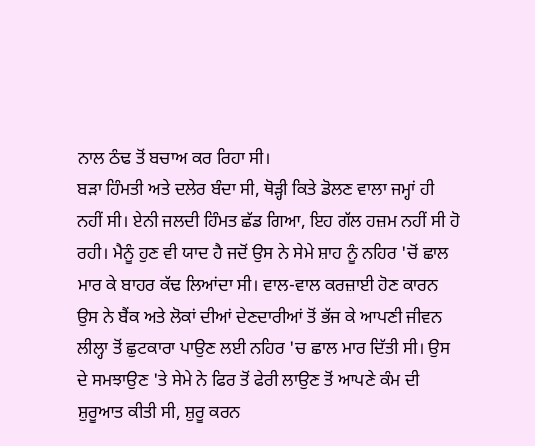ਨਾਲ ਠੰਢ ਤੋਂ ਬਚਾਅ ਕਰ ਰਿਹਾ ਸੀ।
ਬੜਾ ਹਿੰਮਤੀ ਅਤੇ ਦਲੇਰ ਬੰਦਾ ਸੀ, ਥੋੜ੍ਹੀ ਕਿਤੇ ਡੋਲਣ ਵਾਲਾ ਜਮ੍ਹਾਂ ਹੀ ਨਹੀਂ ਸੀ। ਏਨੀ ਜਲਦੀ ਹਿੰਮਤ ਛੱਡ ਗਿਆ, ਇਹ ਗੱਲ ਹਜ਼ਮ ਨਹੀਂ ਸੀ ਹੋ ਰਹੀ। ਮੈਨੂੰ ਹੁਣ ਵੀ ਯਾਦ ਹੈ ਜਦੋਂ ਉਸ ਨੇ ਸੇਮੇ ਸ਼ਾਹ ਨੂੰ ਨਹਿਰ 'ਚੋਂ ਛਾਲ ਮਾਰ ਕੇ ਬਾਹਰ ਕੱਢ ਲਿਆਂਦਾ ਸੀ। ਵਾਲ-ਵਾਲ ਕਰਜ਼ਾਈ ਹੋਣ ਕਾਰਨ ਉਸ ਨੇ ਬੈਂਕ ਅਤੇ ਲੋਕਾਂ ਦੀਆਂ ਦੇਣਦਾਰੀਆਂ ਤੋਂ ਭੱਜ ਕੇ ਆਪਣੀ ਜੀਵਨ ਲੀਲ੍ਹਾ ਤੋਂ ਛੁਟਕਾਰਾ ਪਾਉਣ ਲਈ ਨਹਿਰ 'ਚ ਛਾਲ ਮਾਰ ਦਿੱਤੀ ਸੀ। ਉਸ ਦੇ ਸਮਝਾਉਣ 'ਤੇ ਸੇਮੇ ਨੇ ਫਿਰ ਤੋਂ ਫੇਰੀ ਲਾਉਣ ਤੋਂ ਆਪਣੇ ਕੰਮ ਦੀ ਸ਼ੁਰੂਆਤ ਕੀਤੀ ਸੀ, ਸ਼ੁਰੂ ਕਰਨ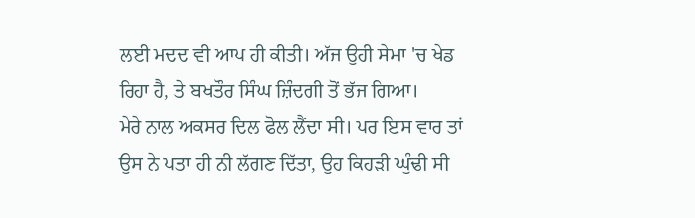ਲਈ ਮਦਦ ਵੀ ਆਪ ਹੀ ਕੀਤੀ। ਅੱਜ ਉਹੀ ਸੇਮਾ 'ਚ ਖੇਡ ਰਿਹਾ ਹੈ, ਤੇ ਬਖਤੌਰ ਸਿੰਘ ਜ਼ਿੰਦਗੀ ਤੋਂ ਭੱਜ ਗਿਆ।
ਮੇਰੇ ਨਾਲ ਅਕਸਰ ਦਿਲ ਫੋਲ ਲੈਂਦਾ ਸੀ। ਪਰ ਇਸ ਵਾਰ ਤਾਂ ਉਸ ਨੇ ਪਤਾ ਹੀ ਨੀ ਲੱਗਣ ਦਿੱਤਾ, ਉਹ ਕਿਹੜੀ ਘੁੰਢੀ ਸੀ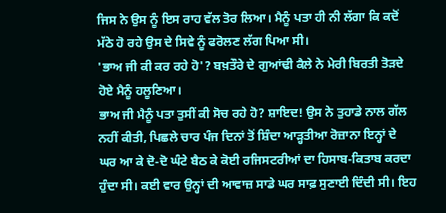ਜਿਸ ਨੇ ਉਸ ਨੂੰ ਇਸ ਰਾਹ ਵੱਲ ਤੋਰ ਲਿਆ। ਮੈਨੂੰ ਪਤਾ ਹੀ ਨੀ ਲੱਗਾ ਕਿ ਕਦੋਂ ਮੱਠੇ ਹੋ ਰਹੇ ਉਸ ਦੇ ਸਿਵੇ ਨੂੰ ਫਰੋਲਣ ਲੱਗ ਪਿਆ ਸੀ।
'ਭਾਅ ਜੀ ਕੀ ਕਰ ਰਹੇ ਹੋ'? ਬਖ਼ਤੌਰੇ ਦੇ ਗੁਆਂਢੀ ਕੈਲੇ ਨੇ ਮੇਰੀ ਬਿਰਤੀ ਤੋੜਦੇ ਹੋਏ ਮੈਨੂੰ ਹਲੂਣਿਆ।
ਭਾਅ ਜੀ ਮੈਨੂੰ ਪਤਾ ਤੁਸੀਂ ਕੀ ਸੋਚ ਰਹੇ ਹੋ? ਸ਼ਾਇਦ! ਉਸ ਨੇ ਤੁਹਾਡੇ ਨਾਲ ਗੱਲ ਨਹੀਂ ਕੀਤੀ, ਪਿਛਲੇ ਚਾਰ ਪੰਜ ਦਿਨਾਂ ਤੋਂ ਸ਼ਿੰਦਾ ਆੜ੍ਹਤੀਆ ਰੋਜ਼ਾਨਾ ਇਨ੍ਹਾਂ ਦੇ ਘਰ ਆ ਕੇ ਦੋ-ਦੋ ਘੰਟੇ ਬੈਠ ਕੇ ਕੋਈ ਰਜਿਸਟਰੀਆਂ ਦਾ ਹਿਸਾਬ-ਕਿਤਾਬ ਕਰਦਾ ਹੁੰਦਾ ਸੀ। ਕਈ ਵਾਰ ਉਨ੍ਹਾਂ ਦੀ ਆਵਾਜ਼ ਸਾਡੇ ਘਰ ਸਾਫ਼ ਸੁਣਾਈ ਦਿੰਦੀ ਸੀ। ਇਹ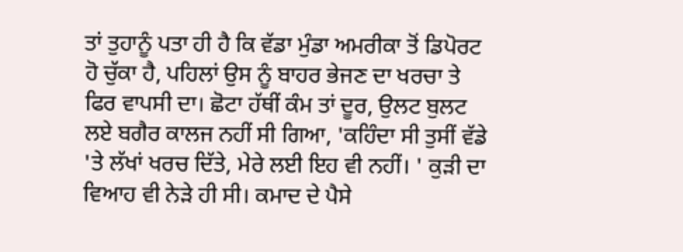ਤਾਂ ਤੁਹਾਨੂੰ ਪਤਾ ਹੀ ਹੈ ਕਿ ਵੱਡਾ ਮੁੰਡਾ ਅਮਰੀਕਾ ਤੋਂ ਡਿਪੋਰਟ ਹੋ ਚੁੱਕਾ ਹੈ, ਪਹਿਲਾਂ ਉਸ ਨੂੰ ਬਾਹਰ ਭੇਜਣ ਦਾ ਖਰਚਾ ਤੇ ਫਿਰ ਵਾਪਸੀ ਦਾ। ਛੋਟਾ ਹੱਥੀਂ ਕੰਮ ਤਾਂ ਦੂਰ, ਉਲਟ ਬੁਲਟ ਲਏ ਬਗੈਰ ਕਾਲਜ ਨਹੀਂ ਸੀ ਗਿਆ, 'ਕਹਿੰਦਾ ਸੀ ਤੁਸੀਂ ਵੱਡੇ 'ਤੇ ਲੱਖਾਂ ਖਰਚ ਦਿੱਤੇ, ਮੇਰੇ ਲਈ ਇਹ ਵੀ ਨਹੀਂ। ' ਕੁੜੀ ਦਾ ਵਿਆਹ ਵੀ ਨੇੜੇ ਹੀ ਸੀ। ਕਮਾਦ ਦੇ ਪੈਸੇ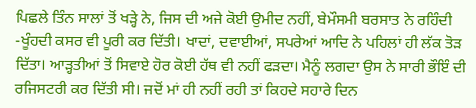ਪਿਛਲੇ ਤਿੰਨ ਸਾਲਾਂ ਤੋਂ ਖੜ੍ਹੇ ਨੇ, ਜਿਸ ਦੀ ਅਜੇ ਕੋਈ ਉਮੀਦ ਨਹੀਂ, ਬੇਮੌਸਮੀ ਬਰਸਾਤ ਨੇ ਰਹਿੰਦੀ -ਖੂੰਹਦੀ ਕਸਰ ਵੀ ਪੂਰੀ ਕਰ ਦਿੱਤੀ। ਖਾਦਾਂ, ਦਵਾਈਆਂ, ਸਪਰੇਆਂ ਆਦਿ ਨੇ ਪਹਿਲਾਂ ਹੀ ਲੱਕ ਤੋੜ ਦਿੱਤਾ। ਆੜ੍ਹਤੀਆਂ ਤੋਂ ਸਿਵਾਏ ਹੋਰ ਕੋਈ ਹੱਥ ਵੀ ਨਹੀਂ ਫੜਦਾ। ਮੈਨੂੰ ਲਗਦਾ ਉਸ ਨੇ ਸਾਰੀ ਭੌਇੰ ਦੀ ਰਜਿਸਟਰੀ ਕਰ ਦਿੱਤੀ ਸੀ। ਜਦੋਂ ਮਾਂ ਹੀ ਨਹੀਂ ਰਹੀ ਤਾਂ ਕਿਹਦੇ ਸਹਾਰੇ ਦਿਨ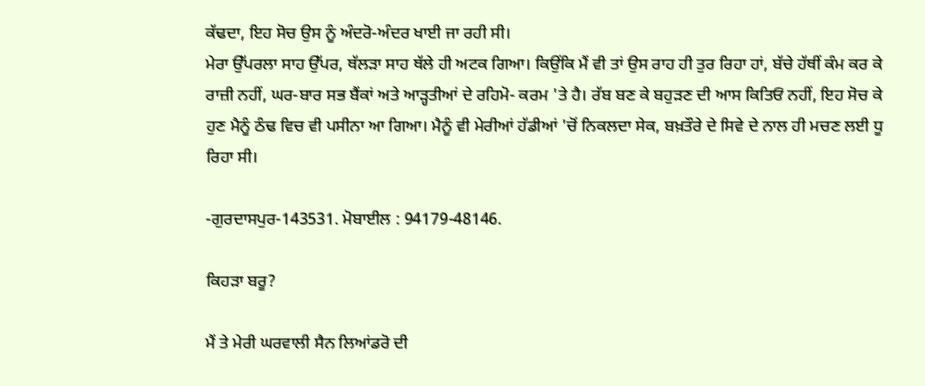ਕੱਢਦਾ, ਇਹ ਸੋਚ ਉਸ ਨੂੰ ਅੰਦਰੋ-ਅੰਦਰ ਖਾਈ ਜਾ ਰਹੀ ਸੀ।
ਮੇਰਾ ਉੱਪਰਲਾ ਸਾਹ ਉੱਪਰ, ਥੱਲੜਾ ਸਾਹ ਥੱਲੇ ਹੀ ਅਟਕ ਗਿਆ। ਕਿਉਂਕਿ ਮੈਂ ਵੀ ਤਾਂ ਉਸ ਰਾਹ ਹੀ ਤੁਰ ਰਿਹਾ ਹਾਂ, ਬੱਚੇ ਹੱਥੀਂ ਕੰਮ ਕਰ ਕੇ ਰਾਜ਼ੀ ਨਹੀਂ, ਘਰ-ਬਾਰ ਸਭ ਬੈਂਕਾਂ ਅਤੇ ਆੜ੍ਹਤੀਆਂ ਦੇ ਰਹਿਮੋ- ਕਰਮ 'ਤੇ ਹੈ। ਰੱਬ ਬਣ ਕੇ ਬਹੁੜਣ ਦੀ ਆਸ ਕਿਤਿਓਂ ਨਹੀਂ, ਇਹ ਸੋਚ ਕੇ ਹੁਣ ਮੈਨੂੰ ਠੰਢ ਵਿਚ ਵੀ ਪਸੀਨਾ ਆ ਗਿਆ। ਮੈਨੂੰ ਵੀ ਮੇਰੀਆਂ ਹੱਡੀਆਂ 'ਚੋਂ ਨਿਕਲਦਾ ਸੇਕ, ਬਖ਼ਤੌਰੇ ਦੇ ਸਿਵੇ ਦੇ ਨਾਲ ਹੀ ਮਚਣ ਲਈ ਧੂ ਰਿਹਾ ਸੀ।

-ਗੁਰਦਾਸਪੁਰ-143531. ਮੋਬਾਈਲ : 94179-48146.

ਕਿਹੜਾ ਬਰੂ?

ਮੈਂ ਤੇ ਮੇਰੀ ਘਰਵਾਲੀ ਸੈਨ ਲਿਆਂਡਰੋ ਦੀ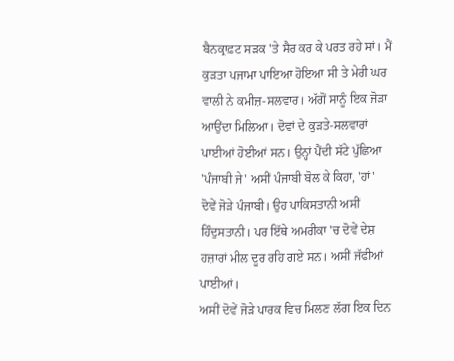ਬੈਨਕ੍ਰਾਫ਼ਟ ਸੜਕ 'ਤੇ ਸੈਰ ਕਰ ਕੇ ਪਰਤ ਰਹੇ ਸਾਂ। ਮੈਂ ਕੁੜਤਾ ਪਜਾਮਾ ਪਾਇਆ ਹੋਇਆ ਸੀ ਤੇ ਮੇਰੀ ਘਰ ਵਾਲੀ ਨੇ ਕਮੀਜ਼-ਸਲਵਾਰ। ਅੱਗੋਂ ਸਾਨੂੰ ਇਕ ਜੋੜਾ ਆਉਂਦਾ ਮਿਲਿਆ। ਦੋਵਾਂ ਦੇ ਕੁੜਤੇ-ਸਲਵਾਰਾਂ ਪਾਈਆਂ ਹੋਈਆਂ ਸਨ। ਉਨ੍ਹਾਂ ਪੈਂਦੀ ਸੱਟੇ ਪੁੱਛਿਆ 'ਪੰਜਾਬੀ ਜੇ' ਅਸੀਂ ਪੰਜਾਬੀ ਬੋਲ ਕੇ ਕਿਹਾ, 'ਹਾਂ'
ਦੋਵੇਂ ਜੋੜੇ ਪੰਜਾਬੀ। ਉਹ ਪਾਕਿਸਤਾਨੀ ਅਸੀਂ ਹਿੰਦੁਸਤਾਨੀ। ਪਰ ਇੱਥੇ ਅਮਰੀਕਾ 'ਚ ਦੋਵੇਂ ਦੇਸ਼ ਹਜ਼ਾਰਾਂ ਮੀਲ ਦੂਰ ਰਹਿ ਗਏ ਸਨ। ਅਸੀਂ ਜੱਫੀਆਂ ਪਾਈਆਂ।
ਅਸੀਂ ਦੋਵੇਂ ਜੋੜੇ ਪਾਰਕ ਵਿਚ ਮਿਲਣ ਲੱਗ ਇਕ ਦਿਨ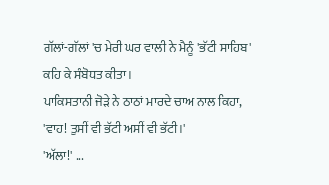ਗੱਲਾਂ-ਗੱਲਾਂ 'ਚ ਮੇਰੀ ਘਰ ਵਾਲੀ ਨੇ ਮੈਨੂੰ 'ਭੱਟੀ ਸਾਹਿਬ' ਕਹਿ ਕੇ ਸੰਬੋਧਤ ਕੀਤਾ।
ਪਾਕਿਸਤਾਨੀ ਜੋੜੇ ਨੇ ਠਾਠਾਂ ਮਾਰਦੇ ਚਾਅ ਨਾਲ ਕਿਹਾ, 'ਵਾਹ! ਤੁਸੀਂ ਵੀ ਭੱਟੀ ਅਸੀਂ ਵੀ ਭੱਟੀ।'
'ਅੱਲਾ!' ...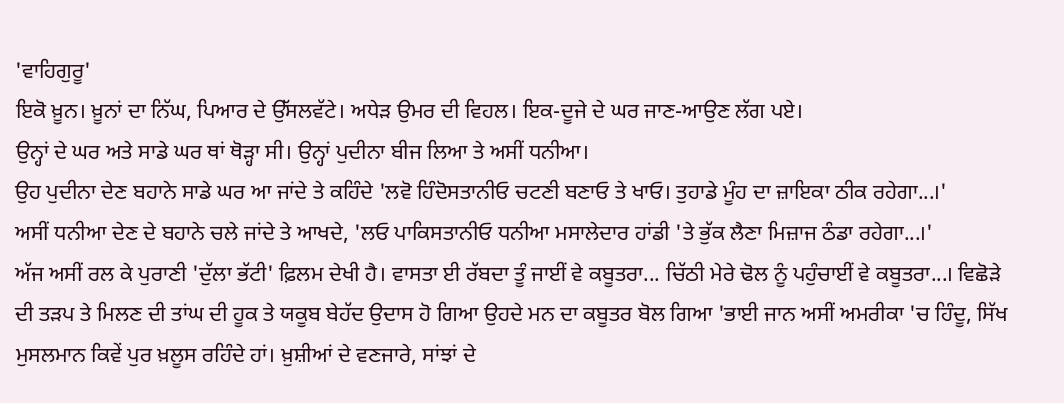'ਵਾਹਿਗੁਰੂ'
ਇਕੋ ਖ਼ੂਨ। ਖ਼ੂਨਾਂ ਦਾ ਨਿੱਘ, ਪਿਆਰ ਦੇ ਉੱਸਲਵੱਟੇ। ਅਧੇੜ ਉਮਰ ਦੀ ਵਿਹਲ। ਇਕ-ਦੂਜੇ ਦੇ ਘਰ ਜਾਣ-ਆਉਣ ਲੱਗ ਪਏ।
ਉਨ੍ਹਾਂ ਦੇ ਘਰ ਅਤੇ ਸਾਡੇ ਘਰ ਥਾਂ ਥੋੜ੍ਹਾ ਸੀ। ਉਨ੍ਹਾਂ ਪੁਦੀਨਾ ਬੀਜ ਲਿਆ ਤੇ ਅਸੀਂ ਧਨੀਆ।
ਉਹ ਪੁਦੀਨਾ ਦੇਣ ਬਹਾਨੇ ਸਾਡੇ ਘਰ ਆ ਜਾਂਦੇ ਤੇ ਕਹਿੰਦੇ 'ਲਵੋ ਹਿੰਦੋਸਤਾਨੀਓ ਚਟਣੀ ਬਣਾਓ ਤੇ ਖਾਓ। ਤੁਹਾਡੇ ਮੂੰਹ ਦਾ ਜ਼ਾਇਕਾ ਠੀਕ ਰਹੇਗਾ...।'
ਅਸੀਂ ਧਨੀਆ ਦੇਣ ਦੇ ਬਹਾਨੇ ਚਲੇ ਜਾਂਦੇ ਤੇ ਆਖਦੇ, 'ਲਓ ਪਾਕਿਸਤਾਨੀਓ ਧਨੀਆ ਮਸਾਲੇਦਾਰ ਹਾਂਡੀ 'ਤੇ ਭੁੱਕ ਲੈਣਾ ਮਿਜ਼ਾਜ ਠੰਡਾ ਰਹੇਗਾ...।'
ਅੱਜ ਅਸੀਂ ਰਲ ਕੇ ਪੁਰਾਣੀ 'ਦੁੱਲਾ ਭੱਟੀ' ਫ਼ਿਲਮ ਦੇਖੀ ਹੈ। ਵਾਸਤਾ ਈ ਰੱਬਦਾ ਤੂੰ ਜਾਈਂ ਵੇ ਕਬੂਤਰਾ... ਚਿੱਠੀ ਮੇਰੇ ਢੋਲ ਨੂੰ ਪਹੁੰਚਾਈਂ ਵੇ ਕਬੂਤਰਾ...। ਵਿਛੋੜੇ ਦੀ ਤੜਪ ਤੇ ਮਿਲਣ ਦੀ ਤਾਂਘ ਦੀ ਹੂਕ ਤੇ ਯਕੂਬ ਬੇਹੱਦ ਉਦਾਸ ਹੋ ਗਿਆ ਉਹਦੇ ਮਨ ਦਾ ਕਬੂਤਰ ਬੋਲ ਗਿਆ 'ਭਾਈ ਜਾਨ ਅਸੀਂ ਅਮਰੀਕਾ 'ਚ ਹਿੰਦੂ, ਸਿੱਖ ਮੁਸਲਮਾਨ ਕਿਵੇਂ ਪੁਰ ਖ਼ਲੂਸ ਰਹਿੰਦੇ ਹਾਂ। ਖ਼ੁਸ਼ੀਆਂ ਦੇ ਵਣਜਾਰੇ, ਸਾਂਝਾਂ ਦੇ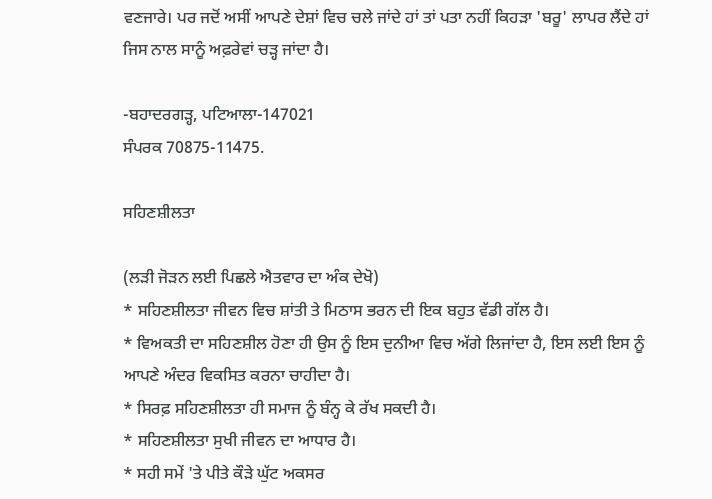ਵਣਜਾਰੇ। ਪਰ ਜਦੋਂ ਅਸੀਂ ਆਪਣੇ ਦੇਸ਼ਾਂ ਵਿਚ ਚਲੇ ਜਾਂਦੇ ਹਾਂ ਤਾਂ ਪਤਾ ਨਹੀਂ ਕਿਹੜਾ 'ਬਰੂ' ਲਾਪਰ ਲੈਂਦੇ ਹਾਂ ਜਿਸ ਨਾਲ ਸਾਨੂੰ ਅਫ਼ਰੇਵਾਂ ਚੜ੍ਹ ਜਾਂਦਾ ਹੈ।

-ਬਹਾਦਰਗੜ੍ਹ, ਪਟਿਆਲਾ-147021
ਸੰਪਰਕ 70875-11475.

ਸਹਿਣਸ਼ੀਲਤਾ

(ਲੜੀ ਜੋੜਨ ਲਈ ਪਿਛਲੇ ਐਤਵਾਰ ਦਾ ਅੰਕ ਦੇਖੋ)
* ਸਹਿਣਸ਼ੀਲਤਾ ਜੀਵਨ ਵਿਚ ਸ਼ਾਂਤੀ ਤੇ ਮਿਠਾਸ ਭਰਨ ਦੀ ਇਕ ਬਹੁਤ ਵੱਡੀ ਗੱਲ ਹੈ।
* ਵਿਅਕਤੀ ਦਾ ਸਹਿਣਸ਼ੀਲ ਹੋਣਾ ਹੀ ਉਸ ਨੂੰ ਇਸ ਦੁਨੀਆ ਵਿਚ ਅੱਗੇ ਲਿਜਾਂਦਾ ਹੈ, ਇਸ ਲਈ ਇਸ ਨੂੰ ਆਪਣੇ ਅੰਦਰ ਵਿਕਸਿਤ ਕਰਨਾ ਚਾਹੀਦਾ ਹੈ।
* ਸਿਰਫ਼ ਸਹਿਣਸ਼ੀਲਤਾ ਹੀ ਸਮਾਜ ਨੂੰ ਬੰਨ੍ਹ ਕੇ ਰੱਖ ਸਕਦੀ ਹੈ।
* ਸਹਿਣਸ਼ੀਲਤਾ ਸੁਖੀ ਜੀਵਨ ਦਾ ਆਧਾਰ ਹੈ।
* ਸਹੀ ਸਮੇਂ 'ਤੇ ਪੀਤੇ ਕੌੜੇ ਘੁੱਟ ਅਕਸਰ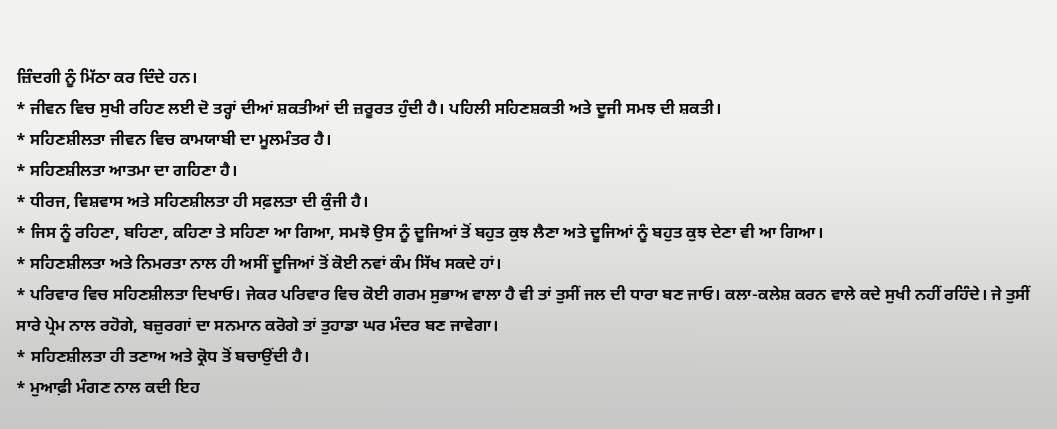ਜ਼ਿੰਦਗੀ ਨੂੰ ਮਿੱਠਾ ਕਰ ਦਿੰਦੇ ਹਨ।
* ਜੀਵਨ ਵਿਚ ਸੁਖੀ ਰਹਿਣ ਲਈ ਦੋ ਤਰ੍ਹਾਂ ਦੀਆਂ ਸ਼ਕਤੀਆਂ ਦੀ ਜ਼ਰੂਰਤ ਹੁੰਦੀ ਹੈ। ਪਹਿਲੀ ਸਹਿਣਸ਼ਕਤੀ ਅਤੇ ਦੂਜੀ ਸਮਝ ਦੀ ਸ਼ਕਤੀ।
* ਸਹਿਣਸ਼ੀਲਤਾ ਜੀਵਨ ਵਿਚ ਕਾਮਯਾਬੀ ਦਾ ਮੂਲਮੰਤਰ ਹੈ।
* ਸਹਿਣਸ਼ੀਲਤਾ ਆਤਮਾ ਦਾ ਗਹਿਣਾ ਹੈ।
* ਧੀਰਜ, ਵਿਸ਼ਵਾਸ ਅਤੇ ਸਹਿਣਸ਼ੀਲਤਾ ਹੀ ਸਫ਼ਲਤਾ ਦੀ ਕੁੰਜੀ ਹੈ।
* ਜਿਸ ਨੂੰ ਰਹਿਣਾ, ਬਹਿਣਾ, ਕਹਿਣਾ ਤੇ ਸਹਿਣਾ ਆ ਗਿਆ, ਸਮਝੋ ਉਸ ਨੂੰ ਦੂਜਿਆਂ ਤੋਂ ਬਹੁਤ ਕੁਝ ਲੈਣਾ ਅਤੇ ਦੂਜਿਆਂ ਨੂੰ ਬਹੁਤ ਕੁਝ ਦੇਣਾ ਵੀ ਆ ਗਿਆ।
* ਸਹਿਣਸ਼ੀਲਤਾ ਅਤੇ ਨਿਮਰਤਾ ਨਾਲ ਹੀ ਅਸੀਂ ਦੂਜਿਆਂ ਤੋਂ ਕੋਈ ਨਵਾਂ ਕੰਮ ਸਿੱਖ ਸਕਦੇ ਹਾਂ।
* ਪਰਿਵਾਰ ਵਿਚ ਸਹਿਣਸ਼ੀਲਤਾ ਦਿਖਾਓ। ਜੇਕਰ ਪਰਿਵਾਰ ਵਿਚ ਕੋਈ ਗਰਮ ਸੁਭਾਅ ਵਾਲਾ ਹੈ ਵੀ ਤਾਂ ਤੁਸੀਂ ਜਲ ਦੀ ਧਾਰਾ ਬਣ ਜਾਓ। ਕਲਾ-ਕਲੇਸ਼ ਕਰਨ ਵਾਲੇ ਕਦੇ ਸੁਖੀ ਨਹੀਂ ਰਹਿੰਦੇ। ਜੇ ਤੁਸੀਂ ਸਾਰੇ ਪ੍ਰੇਮ ਨਾਲ ਰਹੋਗੇ, ਬਜ਼ੁਰਗਾਂ ਦਾ ਸਨਮਾਨ ਕਰੋਗੇ ਤਾਂ ਤੁਹਾਡਾ ਘਰ ਮੰਦਰ ਬਣ ਜਾਵੇਗਾ।
* ਸਹਿਣਸ਼ੀਲਤਾ ਹੀ ਤਣਾਅ ਅਤੇ ਕ੍ਰੋਧ ਤੋਂ ਬਚਾਉਂਦੀ ਹੈ।
* ਮੁਆਫ਼ੀ ਮੰਗਣ ਨਾਲ ਕਦੀ ਇਹ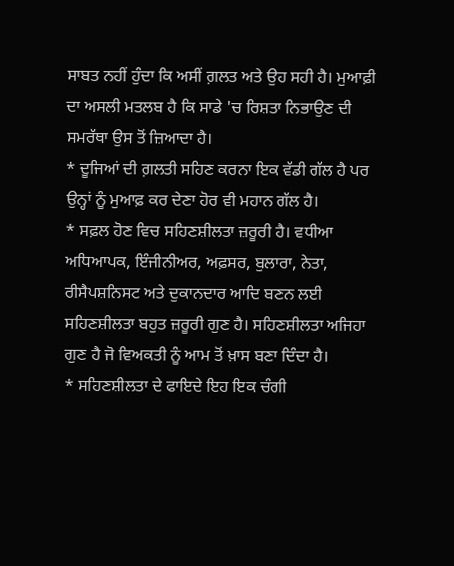ਸਾਬਤ ਨਹੀਂ ਹੁੰਦਾ ਕਿ ਅਸੀਂ ਗ਼ਲਤ ਅਤੇ ਉਹ ਸਹੀ ਹੈ। ਮੁਆਫ਼ੀ ਦਾ ਅਸਲੀ ਮਤਲਬ ਹੈ ਕਿ ਸਾਡੇ 'ਚ ਰਿਸ਼ਤਾ ਨਿਭਾਉਣ ਦੀ ਸਮਰੱਥਾ ਉਸ ਤੋਂ ਜ਼ਿਆਦਾ ਹੈ।
* ਦੂਜਿਆਂ ਦੀ ਗ਼ਲਤੀ ਸਹਿਣ ਕਰਨਾ ਇਕ ਵੱਡੀ ਗੱਲ ਹੈ ਪਰ ਉਨ੍ਹਾਂ ਨੂੰ ਮੁਆਫ਼ ਕਰ ਦੇਣਾ ਹੋਰ ਵੀ ਮਹਾਨ ਗੱਲ ਹੈ।
* ਸਫ਼ਲ ਹੋਣ ਵਿਚ ਸਹਿਣਸ਼ੀਲਤਾ ਜ਼ਰੂਰੀ ਹੈ। ਵਧੀਆ ਅਧਿਆਪਕ, ਇੰਜੀਨੀਅਰ, ਅਫ਼ਸਰ, ਬੁਲਾਰਾ, ਨੇਤਾ, ਰੀਸੈਪਸ਼ਨਿਸਟ ਅਤੇ ਦੁਕਾਨਦਾਰ ਆਦਿ ਬਣਨ ਲਈ ਸਹਿਣਸ਼ੀਲਤਾ ਬਹੁਤ ਜ਼ਰੂਰੀ ਗੁਣ ਹੈ। ਸਹਿਣਸ਼ੀਲਤਾ ਅਜਿਹਾ ਗੁਣ ਹੈ ਜੋ ਵਿਅਕਤੀ ਨੂੰ ਆਮ ਤੋਂ ਖ਼ਾਸ ਬਣਾ ਦਿੰਦਾ ਹੈ।
* ਸਹਿਣਸ਼ੀਲਤਾ ਦੇ ਫਾਇਦੇ ਇਹ ਇਕ ਚੰਗੀ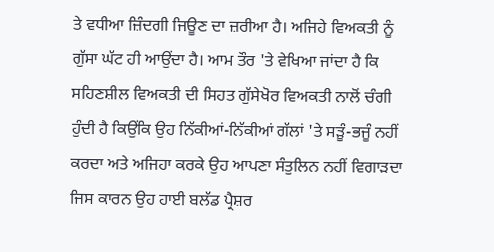ਤੇ ਵਧੀਆ ਜ਼ਿੰਦਗੀ ਜਿਊਣ ਦਾ ਜ਼ਰੀਆ ਹੈ। ਅਜਿਹੇ ਵਿਅਕਤੀ ਨੂੰ ਗੁੱਸਾ ਘੱਟ ਹੀ ਆਉਂਦਾ ਹੈ। ਆਮ ਤੌਰ 'ਤੇ ਵੇਖਿਆ ਜਾਂਦਾ ਹੈ ਕਿ ਸਹਿਣਸ਼ੀਲ ਵਿਅਕਤੀ ਦੀ ਸਿਹਤ ਗੁੱਸੇਖੋਰ ਵਿਅਕਤੀ ਨਾਲੋਂ ਚੰਗੀ ਹੁੰਦੀ ਹੈ ਕਿਉਂਕਿ ਉਹ ਨਿੱਕੀਆਂ-ਨਿੱਕੀਆਂ ਗੱਲਾਂ 'ਤੇ ਸੜੂੰ-ਭਜੂੰ ਨਹੀਂ ਕਰਦਾ ਅਤੇ ਅਜਿਹਾ ਕਰਕੇ ਉਹ ਆਪਣਾ ਸੰਤੁਲਿਨ ਨਹੀਂ ਵਿਗਾੜਦਾ ਜਿਸ ਕਾਰਨ ਉਹ ਹਾਈ ਬਲੱਡ ਪ੍ਰੈਸ਼ਰ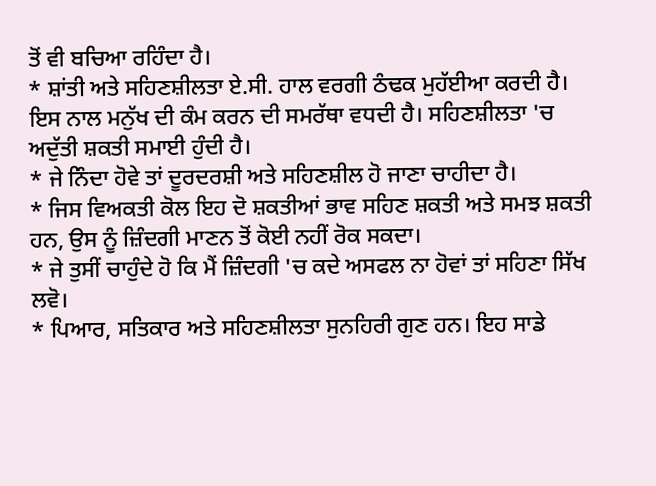ਤੋਂ ਵੀ ਬਚਿਆ ਰਹਿੰਦਾ ਹੈ।
* ਸ਼ਾਂਤੀ ਅਤੇ ਸਹਿਣਸ਼ੀਲਤਾ ਏ.ਸੀ. ਹਾਲ ਵਰਗੀ ਠੰਢਕ ਮੁਹੱਈਆ ਕਰਦੀ ਹੈ। ਇਸ ਨਾਲ ਮਨੁੱਖ ਦੀ ਕੰਮ ਕਰਨ ਦੀ ਸਮਰੱਥਾ ਵਧਦੀ ਹੈ। ਸਹਿਣਸ਼ੀਲਤਾ 'ਚ ਅਦੁੱਤੀ ਸ਼ਕਤੀ ਸਮਾਈ ਹੁੰਦੀ ਹੈ।
* ਜੇ ਨਿੰਦਾ ਹੋਵੇ ਤਾਂ ਦੂਰਦਰਸ਼ੀ ਅਤੇ ਸਹਿਣਸ਼ੀਲ ਹੋ ਜਾਣਾ ਚਾਹੀਦਾ ਹੈ।
* ਜਿਸ ਵਿਅਕਤੀ ਕੋਲ ਇਹ ਦੋ ਸ਼ਕਤੀਆਂ ਭਾਵ ਸਹਿਣ ਸ਼ਕਤੀ ਅਤੇ ਸਮਝ ਸ਼ਕਤੀ ਹਨ, ਉਸ ਨੂੰ ਜ਼ਿੰਦਗੀ ਮਾਣਨ ਤੋਂ ਕੋਈ ਨਹੀਂ ਰੋਕ ਸਕਦਾ।
* ਜੇ ਤੁਸੀਂ ਚਾਹੁੰਦੇ ਹੋ ਕਿ ਮੈਂ ਜ਼ਿੰਦਗੀ 'ਚ ਕਦੇ ਅਸਫਲ ਨਾ ਹੋਵਾਂ ਤਾਂ ਸਹਿਣਾ ਸਿੱਖ ਲਵੋ।
* ਪਿਆਰ, ਸਤਿਕਾਰ ਅਤੇ ਸਹਿਣਸ਼ੀਲਤਾ ਸੁਨਹਿਰੀ ਗੁਣ ਹਨ। ਇਹ ਸਾਡੇ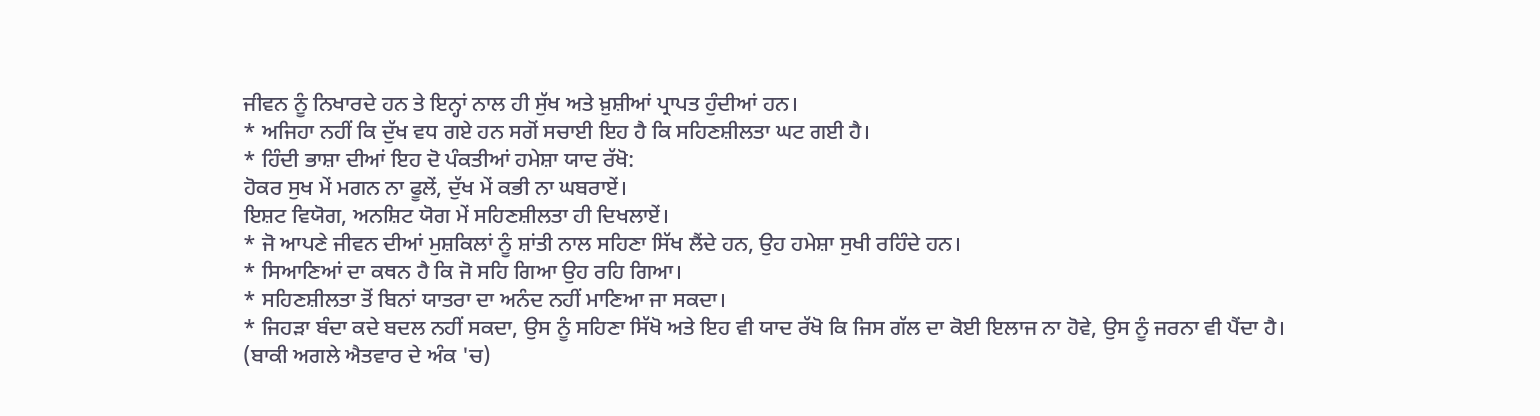ਜੀਵਨ ਨੂੰ ਨਿਖਾਰਦੇ ਹਨ ਤੇ ਇਨ੍ਹਾਂ ਨਾਲ ਹੀ ਸੁੱਖ ਅਤੇ ਖ਼ੁਸ਼ੀਆਂ ਪ੍ਰਾਪਤ ਹੁੰਦੀਆਂ ਹਨ।
* ਅਜਿਹਾ ਨਹੀਂ ਕਿ ਦੁੱਖ ਵਧ ਗਏ ਹਨ ਸਗੋਂ ਸਚਾਈ ਇਹ ਹੈ ਕਿ ਸਹਿਣਸ਼ੀਲਤਾ ਘਟ ਗਈ ਹੈ।
* ਹਿੰਦੀ ਭਾਸ਼ਾ ਦੀਆਂ ਇਹ ਦੋ ਪੰਕਤੀਆਂ ਹਮੇਸ਼ਾ ਯਾਦ ਰੱਖੋ:
ਹੋਕਰ ਸੁਖ ਮੇਂ ਮਗਨ ਨਾ ਫੂਲੇਂ, ਦੁੱਖ ਮੇਂ ਕਭੀ ਨਾ ਘਬਰਾਏਂ।
ਇਸ਼ਟ ਵਿਯੋਗ, ਅਨਸ਼ਿਟ ਯੋਗ ਮੇਂ ਸਹਿਣਸ਼ੀਲਤਾ ਹੀ ਦਿਖਲਾਏਂ।
* ਜੋ ਆਪਣੇ ਜੀਵਨ ਦੀਆਂ ਮੁਸ਼ਕਿਲਾਂ ਨੂੰ ਸ਼ਾਂਤੀ ਨਾਲ ਸਹਿਣਾ ਸਿੱਖ ਲੈਂਦੇ ਹਨ, ਉਹ ਹਮੇਸ਼ਾ ਸੁਖੀ ਰਹਿੰਦੇ ਹਨ।
* ਸਿਆਣਿਆਂ ਦਾ ਕਥਨ ਹੈ ਕਿ ਜੋ ਸਹਿ ਗਿਆ ਉਹ ਰਹਿ ਗਿਆ।
* ਸਹਿਣਸ਼ੀਲਤਾ ਤੋਂ ਬਿਨਾਂ ਯਾਤਰਾ ਦਾ ਅਨੰਦ ਨਹੀਂ ਮਾਣਿਆ ਜਾ ਸਕਦਾ।
* ਜਿਹੜਾ ਬੰਦਾ ਕਦੇ ਬਦਲ ਨਹੀਂ ਸਕਦਾ, ਉਸ ਨੂੰ ਸਹਿਣਾ ਸਿੱਖੋ ਅਤੇ ਇਹ ਵੀ ਯਾਦ ਰੱਖੋ ਕਿ ਜਿਸ ਗੱਲ ਦਾ ਕੋਈ ਇਲਾਜ ਨਾ ਹੋਵੇ, ਉਸ ਨੂੰ ਜਰਨਾ ਵੀ ਪੈਂਦਾ ਹੈ।
(ਬਾਕੀ ਅਗਲੇ ਐਤਵਾਰ ਦੇ ਅੰਕ 'ਚ)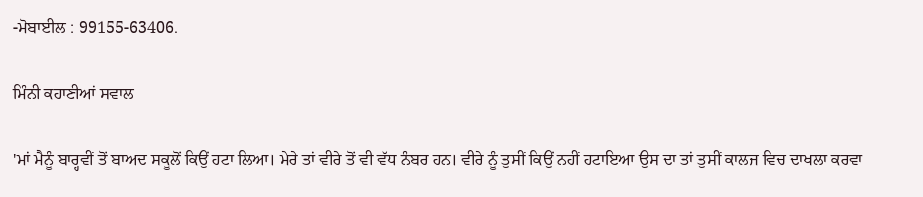-ਮੋਬਾਈਲ : 99155-63406.

ਮਿੰਨੀ ਕਹਾਣੀਆਂ ਸਵਾਲ

'ਮਾਂ ਮੈਨੂੰ ਬਾਰ੍ਹਵੀਂ ਤੋਂ ਬਾਅਦ ਸਕੂਲੋਂ ਕਿਉਂ ਹਟਾ ਲਿਆ। ਮੇਰੇ ਤਾਂ ਵੀਰੇ ਤੋਂ ਵੀ ਵੱਧ ਨੰਬਰ ਹਨ। ਵੀਰੇ ਨੂੰ ਤੁਸੀਂ ਕਿਉਂ ਨਹੀਂ ਹਟਾਇਆ ਉਸ ਦਾ ਤਾਂ ਤੁਸੀਂ ਕਾਲਜ ਵਿਚ ਦਾਖਲਾ ਕਰਵਾ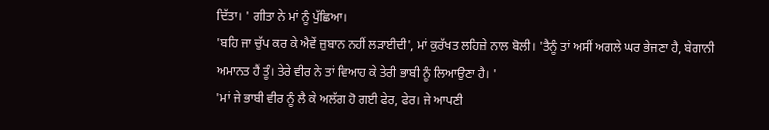ਦਿੱਤਾ। ' ਗੀਤਾ ਨੇ ਮਾਂ ਨੂੰ ਪੁੱਛਿਆ।
'ਬਹਿ ਜਾ ਚੁੱਪ ਕਰ ਕੇ ਐਵੇਂ ਜ਼ੁਬਾਨ ਨਹੀਂ ਲੜਾਈਦੀ', ਮਾਂ ਕੁਰੱਖਤ ਲਹਿਜ਼ੇ ਨਾਲ ਬੋਲੀ। 'ਤੈਨੂੰ ਤਾਂ ਅਸੀਂ ਅਗਲੇ ਘਰ ਭੇਜਣਾ ਹੈ, ਬੇਗਾਨੀ ਅਮਾਨਤ ਹੈਂ ਤੂੰ। ਤੇਰੇ ਵੀਰ ਨੇ ਤਾਂ ਵਿਆਹ ਕੇ ਤੇਰੀ ਭਾਬੀ ਨੂੰ ਲਿਆਉਣਾ ਹੈ। '
'ਮਾਂ ਜੇ ਭਾਬੀ ਵੀਰ ਨੂੰ ਲੈ ਕੇ ਅਲੱਗ ਹੋ ਗਈ ਫੇਰ, ਫੇਰ। ਜੇ ਆਪਣੀ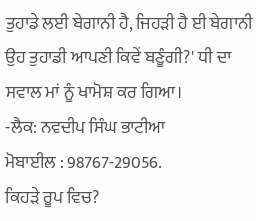ਤੁਹਾਡੇ ਲਈ ਬੇਗਾਨੀ ਹੈ, ਜਿਹੜੀ ਹੈ ਈ ਬੇਗਾਨੀ ਉਹ ਤੁਹਾਡੀ ਆਪਣੀ ਕਿਵੇਂ ਬਣੂੰਗੀ?' ਧੀ ਦਾ ਸਵਾਲ ਮਾਂ ਨੂੰ ਖਾਮੋਸ਼ ਕਰ ਗਿਆ।
-ਲੈਕ: ਨਵਦੀਪ ਸਿੰਘ ਭਾਟੀਆ
ਮੋਬਾਈਲ : 98767-29056.
ਕਿਹੜੇ ਰੂਪ ਵਿਚ?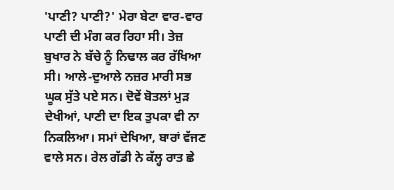'ਪਾਣੀ? ਪਾਣੀ?' ਮੇਰਾ ਬੇਟਾ ਵਾਰ-ਵਾਰ ਪਾਣੀ ਦੀ ਮੰਗ ਕਰ ਰਿਹਾ ਸੀ। ਤੇਜ਼ ਬੁਖਾਰ ਨੇ ਬੱਚੇ ਨੂੰ ਨਿਢਾਲ ਕਰ ਰੱਖਿਆ ਸੀ। ਆਲੇ-ਦੁਆਲੇ ਨਜ਼ਰ ਮਾਰੀ ਸਭ ਘੂਕ ਸੁੱਤੇ ਪਏ ਸਨ। ਦੋਵੇਂ ਬੋਤਲਾਂ ਮੁੜ ਦੇਖੀਆਂ, ਪਾਣੀ ਦਾ ਇਕ ਤੁਪਕਾ ਵੀ ਨਾ ਨਿਕਲਿਆ। ਸਮਾਂ ਦੇਖਿਆ, ਬਾਰਾਂ ਵੱਜਣ ਵਾਲੇ ਸਨ। ਰੇਲ ਗੱਡੀ ਨੇ ਕੱਲ੍ਹ ਰਾਤ ਛੇ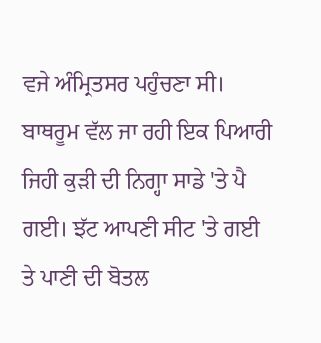ਵਜੇ ਅੰਮ੍ਰਿਤਸਰ ਪਹੁੰਚਣਾ ਸੀ।
ਬਾਥਰੂਮ ਵੱਲ ਜਾ ਰਹੀ ਇਕ ਪਿਆਰੀ ਜਿਹੀ ਕੁੜੀ ਦੀ ਨਿਗ੍ਹਾ ਸਾਡੇ 'ਤੇ ਪੈ ਗਈ। ਝੱਟ ਆਪਣੀ ਸੀਟ 'ਤੇ ਗਈ ਤੇ ਪਾਣੀ ਦੀ ਬੋਤਲ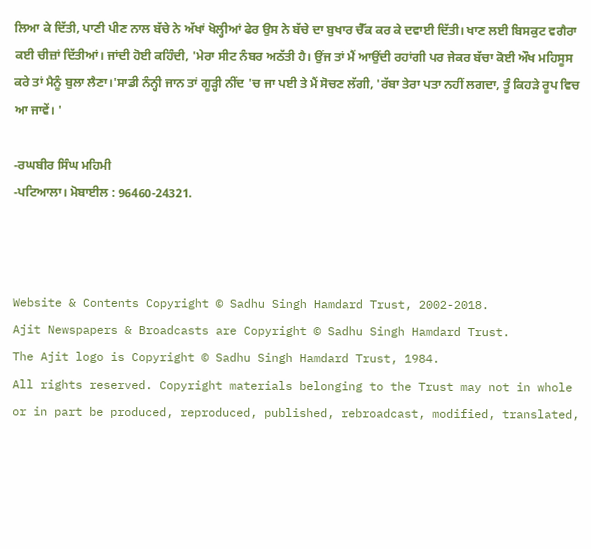ਲਿਆ ਕੇ ਦਿੱਤੀ, ਪਾਣੀ ਪੀਣ ਨਾਲ ਬੱਚੇ ਨੇ ਅੱਖਾਂ ਖੋਲ੍ਹੀਆਂ ਫੇਰ ਉਸ ਨੇ ਬੱਚੇ ਦਾ ਬੁਖਾਰ ਚੈੱਕ ਕਰ ਕੇ ਦਵਾਈ ਦਿੱਤੀ। ਖਾਣ ਲਈ ਬਿਸਕੁਟ ਵਗੈਰਾ ਕਈ ਚੀਜ਼ਾਂ ਦਿੱਤੀਆਂ। ਜਾਂਦੀ ਹੋਈ ਕਹਿੰਦੀ, 'ਮੇਰਾ ਸੀਟ ਨੰਬਰ ਅਠੱਤੀ ਹੈ। ਉਂਜ ਤਾਂ ਮੈਂ ਆਉਂਦੀ ਰਹਾਂਗੀ ਪਰ ਜੇਕਰ ਬੱਚਾ ਕੋਈ ਔਖ ਮਹਿਸੂਸ ਕਰੇ ਤਾਂ ਮੈਨੂੰ ਬੁਲਾ ਲੈਣਾ।'ਸਾਡੀ ਨੰਨ੍ਹੀ ਜਾਨ ਤਾਂ ਗੂੜ੍ਹੀ ਨੀਂਦ 'ਚ ਜਾ ਪਈ ਤੇ ਮੈਂ ਸੋਚਣ ਲੱਗੀ, 'ਰੱਬਾ ਤੇਰਾ ਪਤਾ ਨਹੀਂ ਲਗਦਾ, ਤੂੰ ਕਿਹੜੇ ਰੂਪ ਵਿਚ ਆ ਜਾਵੇਂ। '

-ਰਘਬੀਰ ਸਿੰਘ ਮਹਿਮੀ
-ਪਟਿਆਲਾ। ਮੋਬਾਈਲ : 96460-24321.



Website & Contents Copyright © Sadhu Singh Hamdard Trust, 2002-2018.
Ajit Newspapers & Broadcasts are Copyright © Sadhu Singh Hamdard Trust.
The Ajit logo is Copyright © Sadhu Singh Hamdard Trust, 1984.
All rights reserved. Copyright materials belonging to the Trust may not in whole or in part be produced, reproduced, published, rebroadcast, modified, translated,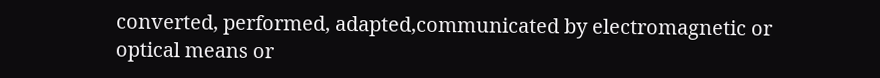converted, performed, adapted,communicated by electromagnetic or optical means or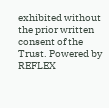exhibited without the prior written consent of the Trust. Powered by REFLEX